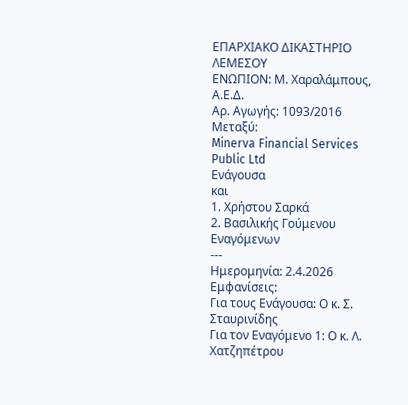ΕΠΑΡΧΙΑΚΟ ΔΙΚΑΣΤΗΡΙΟ ΛΕΜΕΣΟΥ
ΕΝΩΠΙΟΝ: Μ. Χαραλάμπους, Α.Ε.Δ.
Αρ. Αγωγής: 1093/2016
Μεταξύ:
Minerva Financial Services Public Ltd
Ενάγουσα
και
1. Χρήστου Σαρκά
2. Βασιλικής Γούμενου
Εναγόμενων
---
Ημερομηνία: 2.4.2026
Εμφανίσεις:
Για τους Ενάγουσα: Ο κ. Σ. Σταυρινίδης
Για τον Εναγόμενο 1: Ο κ. Λ. Χατζηπέτρου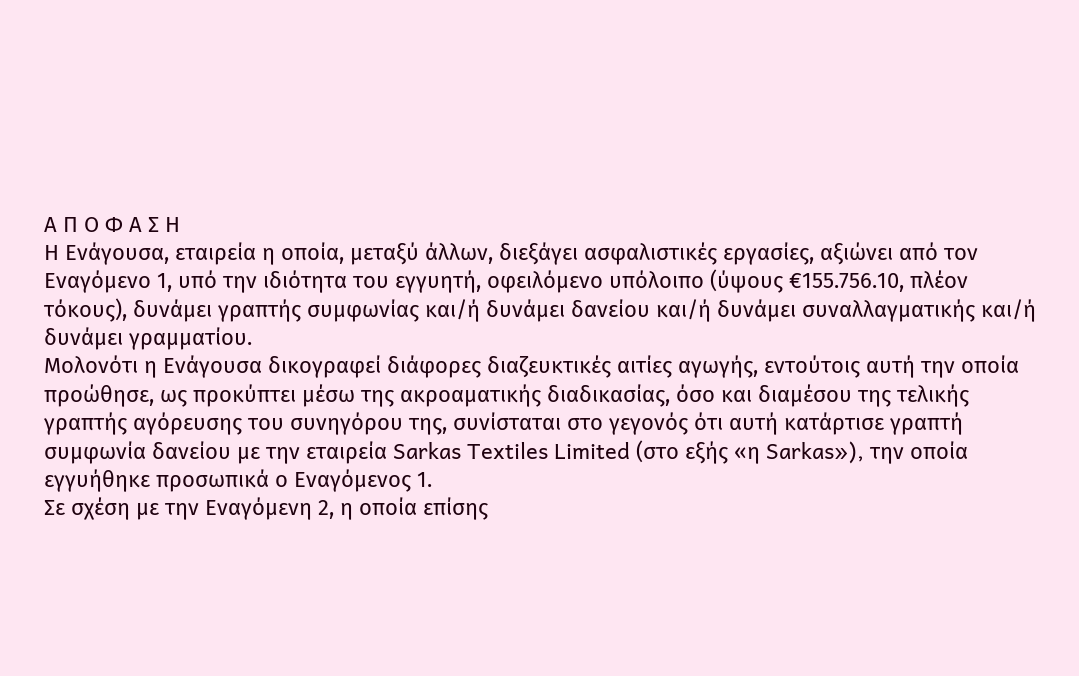Α Π Ο Φ Α Σ Η
Η Ενάγουσα, εταιρεία η οποία, μεταξύ άλλων, διεξάγει ασφαλιστικές εργασίες, αξιώνει από τον Εναγόμενο 1, υπό την ιδιότητα του εγγυητή, οφειλόμενο υπόλοιπο (ύψους €155.756.10, πλέον τόκους), δυνάμει γραπτής συμφωνίας και/ή δυνάμει δανείου και/ή δυνάμει συναλλαγματικής και/ή δυνάμει γραμματίου.
Μολονότι η Ενάγουσα δικογραφεί διάφορες διαζευκτικές αιτίες αγωγής, εντούτοις αυτή την οποία προώθησε, ως προκύπτει μέσω της ακροαματικής διαδικασίας, όσο και διαμέσου της τελικής γραπτής αγόρευσης του συνηγόρου της, συνίσταται στο γεγονός ότι αυτή κατάρτισε γραπτή συμφωνία δανείου με την εταιρεία Sarkas Textiles Limited (στο εξής «η Sarkas»), την οποία εγγυήθηκε προσωπικά ο Εναγόμενος 1.
Σε σχέση με την Εναγόμενη 2, η οποία επίσης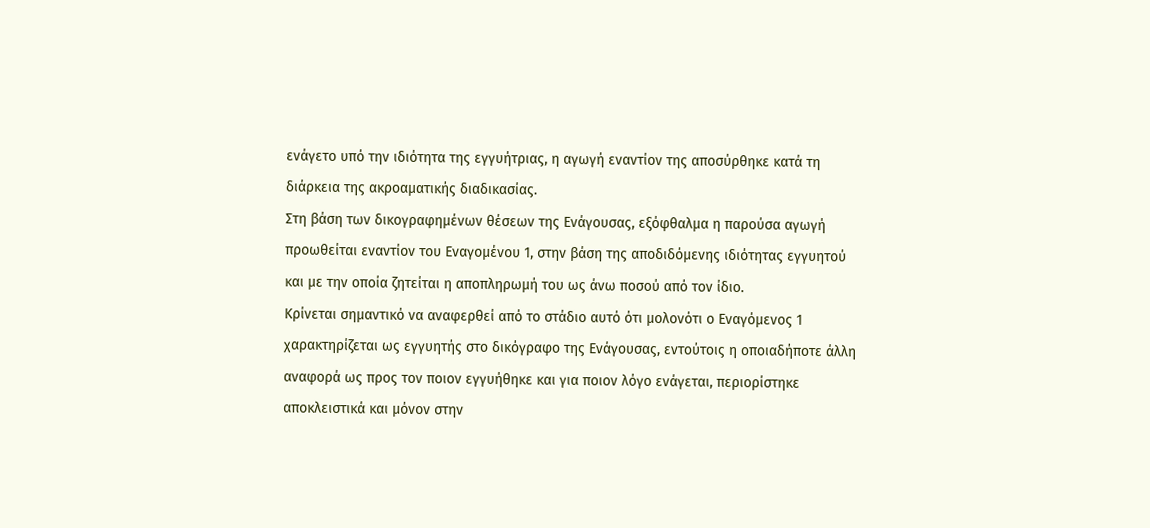ενάγετο υπό την ιδιότητα της εγγυήτριας, η αγωγή εναντίον της αποσύρθηκε κατά τη διάρκεια της ακροαματικής διαδικασίας.
Στη βάση των δικογραφημένων θέσεων της Ενάγουσας, εξόφθαλμα η παρούσα αγωγή προωθείται εναντίον του Εναγομένου 1, στην βάση της αποδιδόμενης ιδιότητας εγγυητού και με την οποία ζητείται η αποπληρωμή του ως άνω ποσού από τον ίδιο.
Κρίνεται σημαντικό να αναφερθεί από το στάδιο αυτό ότι μολονότι ο Εναγόμενος 1 χαρακτηρίζεται ως εγγυητής στο δικόγραφο της Ενάγουσας, εντούτοις η οποιαδήποτε άλλη αναφορά ως προς τον ποιον εγγυήθηκε και για ποιον λόγο ενάγεται, περιορίστηκε αποκλειστικά και μόνον στην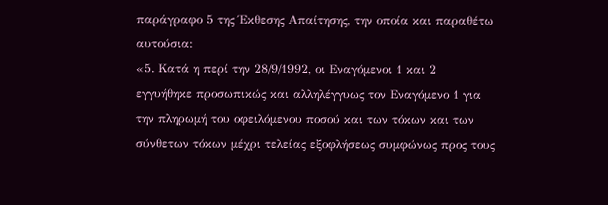παράγραφο 5 της Έκθεσης Απαίτησης, την οποία και παραθέτω αυτούσια:
«5. Κατά η περί την 28/9/1992, οι Εναγόμενοι 1 και 2 εγγυήθηκε προσωπικώς και αλληλέγγυως τον Εναγόμενο 1 για την πληρωμή του οφειλόμενου ποσού και των τόκων και των σύνθετων τόκων μέχρι τελείας εξοφλήσεως συμφώνως προς τους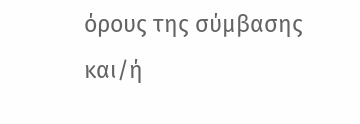όρους της σύμβασης και/ή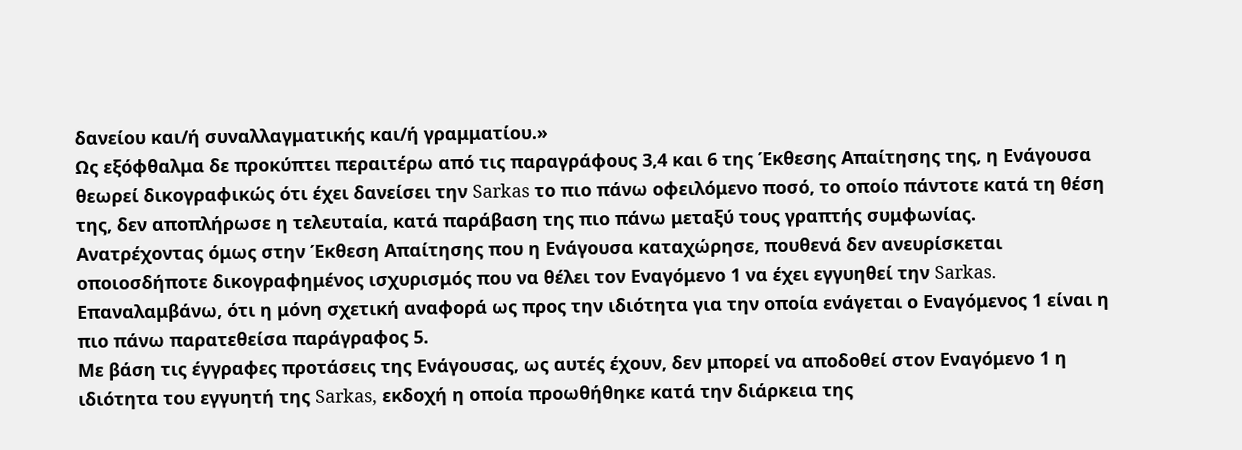δανείου και/ή συναλλαγματικής και/ή γραμματίου.»
Ως εξόφθαλμα δε προκύπτει περαιτέρω από τις παραγράφους 3,4 και 6 της Έκθεσης Απαίτησης της, η Ενάγουσα θεωρεί δικογραφικώς ότι έχει δανείσει την Sarkas το πιο πάνω οφειλόμενο ποσό, το οποίο πάντοτε κατά τη θέση της, δεν αποπλήρωσε η τελευταία, κατά παράβαση της πιο πάνω μεταξύ τους γραπτής συμφωνίας.
Ανατρέχοντας όμως στην Έκθεση Απαίτησης που η Ενάγουσα καταχώρησε, πουθενά δεν ανευρίσκεται οποιοσδήποτε δικογραφημένος ισχυρισμός που να θέλει τον Εναγόμενο 1 να έχει εγγυηθεί την Sarkas. Eπαναλαμβάνω, ότι η μόνη σχετική αναφορά ως προς την ιδιότητα για την οποία ενάγεται ο Εναγόμενος 1 είναι η πιο πάνω παρατεθείσα παράγραφος 5.
Με βάση τις έγγραφες προτάσεις της Ενάγουσας, ως αυτές έχουν, δεν μπορεί να αποδοθεί στον Εναγόμενο 1 η ιδιότητα του εγγυητή της Sarkas, εκδοχή η οποία προωθήθηκε κατά την διάρκεια της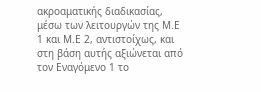ακροαματικής διαδικασίας, μέσω των λειτουργών της Μ.Ε 1 και Μ.Ε 2, αντιστοίχως, και στη βάση αυτής αξιώνεται από τον Εναγόμενο 1 το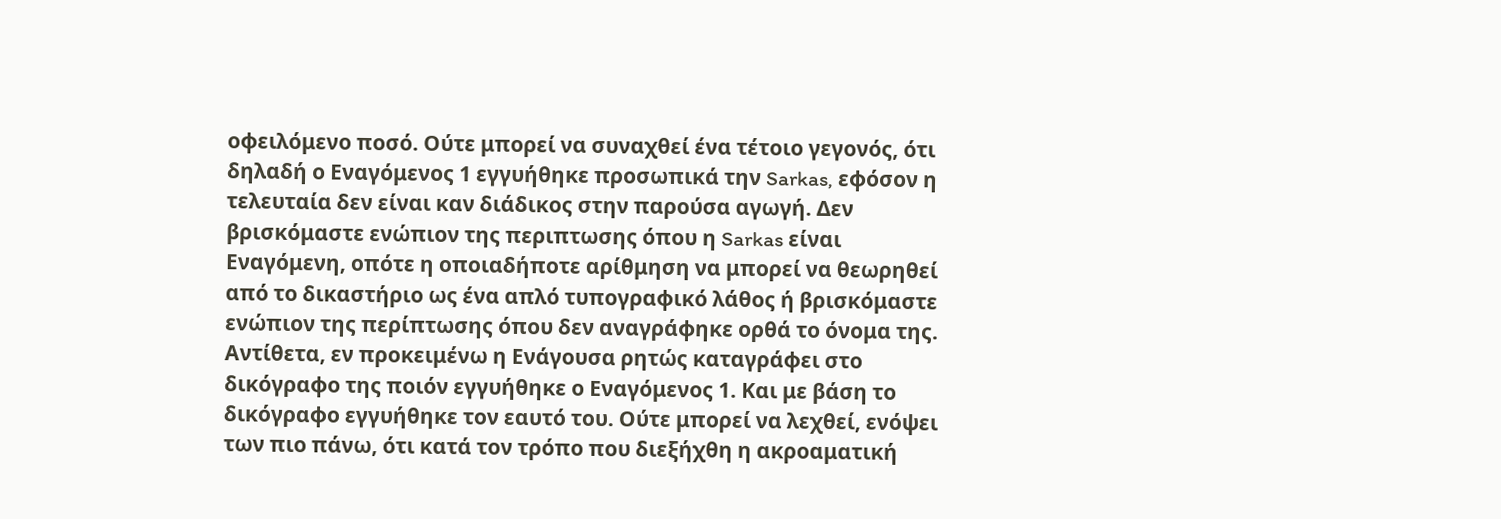οφειλόμενο ποσό. Ούτε μπορεί να συναχθεί ένα τέτοιο γεγονός, ότι δηλαδή ο Εναγόμενος 1 εγγυήθηκε προσωπικά την Sarkas, εφόσον η τελευταία δεν είναι καν διάδικος στην παρούσα αγωγή. Δεν βρισκόμαστε ενώπιον της περιπτωσης όπου η Sarkas είναι Εναγόμενη, οπότε η οποιαδήποτε αρίθμηση να μπορεί να θεωρηθεί από το δικαστήριο ως ένα απλό τυπογραφικό λάθος ή βρισκόμαστε ενώπιον της περίπτωσης όπου δεν αναγράφηκε ορθά το όνομα της. Αντίθετα, εν προκειμένω η Ενάγουσα ρητώς καταγράφει στο δικόγραφο της ποιόν εγγυήθηκε ο Εναγόμενος 1. Και με βάση το δικόγραφο εγγυήθηκε τον εαυτό του. Ούτε μπορεί να λεχθεί, ενόψει των πιο πάνω, ότι κατά τον τρόπο που διεξήχθη η ακροαματική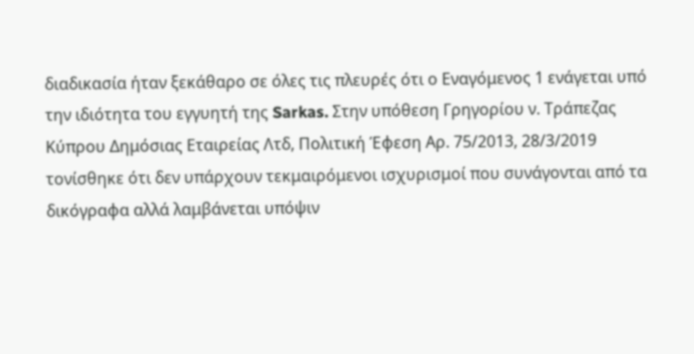διαδικασία ήταν ξεκάθαρο σε όλες τις πλευρές ότι ο Εναγόμενος 1 ενάγεται υπό την ιδιότητα του εγγυητή της Sarkas. Στην υπόθεση Γρηγορίου ν. Τράπεζας Κύπρου Δημόσιας Εταιρείας Λτδ, Πολιτική Έφεση Αρ. 75/2013, 28/3/2019 τονίσθηκε ότι δεν υπάρχουν τεκμαιρόμενοι ισχυρισμοί που συνάγονται από τα δικόγραφα αλλά λαμβάνεται υπόψιν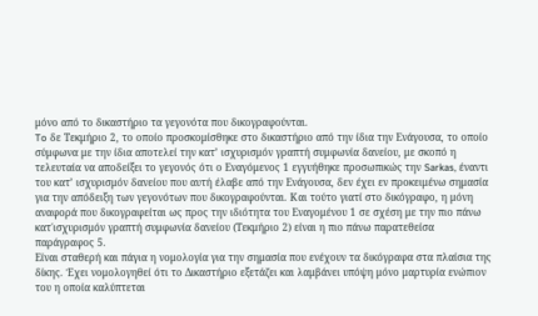μόνο από το δικαστήριο τα γεγονότα που δικογραφούνται.
To δε Τεκμήριο 2, το οποίο προσκομίσθηκε στο δικαστήριο από την ίδια την Ενάγουσα, το οποίο σύμφωνα με την ίδια αποτελεί την κατ’ ισχυρισμόν γραπτή συμφωνία δανείου, με σκοπό η τελευταία να αποδείξει το γεγονός ότι ο Εναγόμενος 1 εγγυήθηκε προσωπικώς την Sarkas, έναντι του κατ’ ισχυρισμόν δανείου που αυτή έλαβε από την Ενάγουσα, δεν έχει εν προκειμένω σημασία για την απόδειξη των γεγονότων που δικογραφούνται. Και τούτο γιατί στο δικόγραφο, η μόνη αναφορά που δικογραφείται ως προς την ιδιότητα του Εναγομένου 1 σε σχέση με την πιο πάνω κατ΄ισχυρισμόν γραπτή συμφωνία δανείου (Τεκμήριο 2) είναι η πιο πάνω παρατεθείσα παράγραφος 5.
Είναι σταθερή και πάγια η νομολογία για την σημασία που ενέχουν τα δικόγραφα στα πλαίσια της δίκης. Έχει νομολογηθεί ότι το Δικαστήριο εξετάζει και λαμβάνει υπόψη μόνο μαρτυρία ενώπιον του η οποία καλύπτεται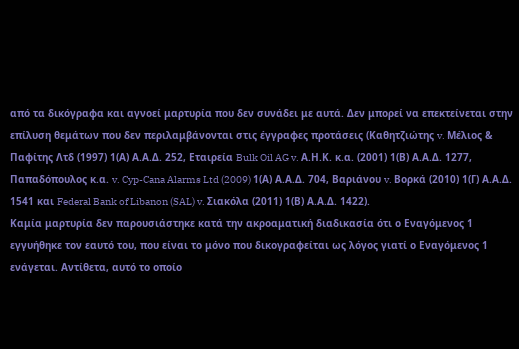από τα δικόγραφα και αγνοεί μαρτυρία που δεν συνάδει με αυτά. Δεν μπορεί να επεκτείνεται στην επίλυση θεμάτων που δεν περιλαμβάνονται στις έγγραφες προτάσεις (Καθητζιώτης v. Μέλιος & Παφίτης Λτδ (1997) 1(Α) Α.Α.Δ. 252, Εταιρεία Bulk Oil AG v. Α.Η.Κ. κ.α. (2001) 1(Β) Α.Α.Δ. 1277, Παπαδόπουλος κ.α. v. Cyp-Cana Alarms Ltd (2009) 1(Α) Α.Α.Δ. 704, Βαριάνου v. Βορκά (2010) 1(Γ) Α.Α.Δ. 1541 και Federal Bank of Libanon (SAL) v. Σιακόλα (2011) 1(Β) Α.Α.Δ. 1422).
Καμία μαρτυρία δεν παρουσιάστηκε κατά την ακροαματική διαδικασία ότι ο Εναγόμενος 1 εγγυήθηκε τον εαυτό του, που είναι το μόνο που δικογραφείται ως λόγος γιατί ο Εναγόμενος 1 ενάγεται. Αντίθετα, αυτό το οποίο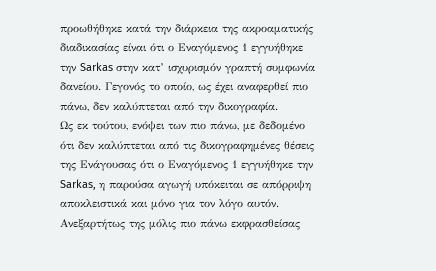προωθήθηκε κατά την διάρκεια της ακροαματικής διαδικασίας είναι ότι ο Εναγόμενος 1 εγγυήθηκε την Sarkas στην κατ’ ισχυρισμόν γραπτή συμφωνία δανείου. Γεγονός το οποίο, ως έχει αναφερθεί πιο πάνω, δεν καλύπτεται από την δικογραφία.
Ως εκ τούτου, ενόψει των πιο πάνω, με δεδομένο ότι δεν καλύπτεται από τις δικογραφημένες θέσεις της Ενάγουσας ότι ο Εναγόμενος 1 εγγυήθηκε την Sarkas, η παρούσα αγωγή υπόκειται σε απόρριψη αποκλειστικά και μόνο για τον λόγο αυτόν.
Ανεξαρτήτως της μόλις πιο πάνω εκφρασθείσας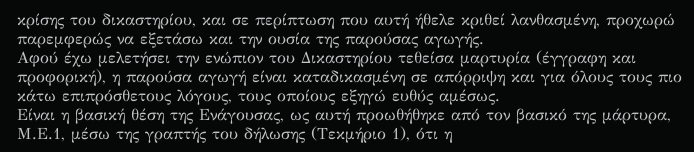κρίσης του δικαστηρίου, και σε περίπτωση που αυτή ήθελε κριθεί λανθασμένη, προχωρώ παρεμφερώς να εξετάσω και την ουσία της παρούσας αγωγής.
Αφού έχω μελετήσει την ενώπιον του Δικαστηρίου τεθείσα μαρτυρία (έγγραφη και προφορική), η παρούσα αγωγή είναι καταδικασμένη σε απόρριψη και για όλους τους πιο κάτω επιπρόσθετους λόγους, τους οποίους εξηγώ ευθύς αμέσως.
Είναι η βασική θέση της Ενάγουσας, ως αυτή προωθήθηκε από τον βασικό της μάρτυρα, Μ.Ε.1, μέσω της γραπτής του δήλωσης (Τεκμήριο 1), ότι η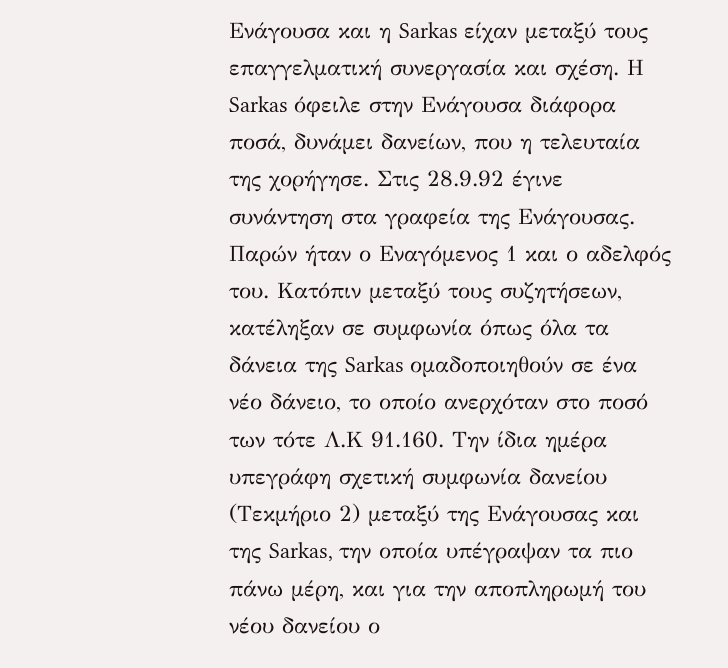Ενάγουσα και η Sarkas είχαν μεταξύ τους επαγγελματική συνεργασία και σχέση. Η Sarkas όφειλε στην Ενάγουσα διάφορα ποσά, δυνάμει δανείων, που η τελευταία της χορήγησε. Στις 28.9.92 έγινε συνάντηση στα γραφεία της Ενάγουσας. Παρών ήταν ο Εναγόμενος 1 και ο αδελφός του. Κατόπιν μεταξύ τους συζητήσεων, κατέληξαν σε συμφωνία όπως όλα τα δάνεια της Sarkas ομαδοποιηθούν σε ένα νέο δάνειο, το οποίο ανερχόταν στο ποσό των τότε Λ.Κ 91.160. Την ίδια ημέρα υπεγράφη σχετική συμφωνία δανείου (Τεκμήριο 2) μεταξύ της Ενάγουσας και της Sarkas, την οποία υπέγραψαν τα πιο πάνω μέρη, και για την αποπληρωμή του νέου δανείου ο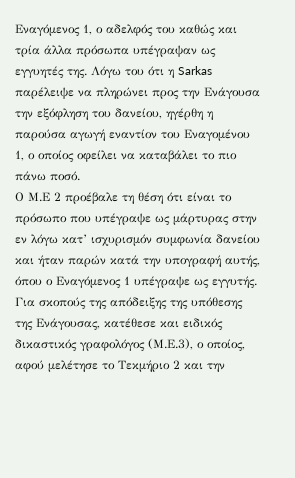Εναγόμενος 1, ο αδελφός του καθώς και τρία άλλα πρόσωπα υπέγραψαν ως εγγυητές της. Λόγω του ότι η Sarkas παρέλειψε να πληρώνει προς την Ενάγουσα την εξόφληση του δανείου, ηγέρθη η παρούσα αγωγή εναντίον του Εναγομένου 1, ο οποίος οφείλει να καταβάλει το πιο πάνω ποσό.
Ο Μ.Ε 2 προέβαλε τη θέση ότι είναι το πρόσωπο που υπέγραψε ως μάρτυρας στην εν λόγω κατ’ ισχυρισμόν συμφωνία δανείου και ήταν παρών κατά την υπογραφή αυτής, όπου ο Εναγόμενος 1 υπέγραψε ως εγγυτής.
Για σκοπούς της απόδειξης της υπόθεσης της Ενάγουσας, κατέθεσε και ειδικός δικαστικός γραφολόγος (Μ.Ε.3), ο οποίος, αφού μελέτησε το Τεκμήριο 2 και την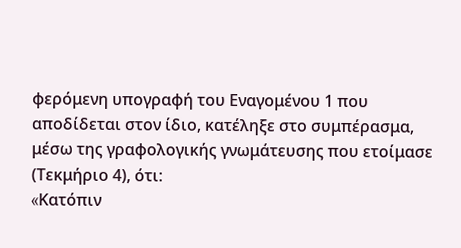φερόμενη υπογραφή του Εναγομένου 1 που αποδίδεται στον ίδιο, κατέληξε στο συμπέρασμα, μέσω της γραφολογικής γνωμάτευσης που ετοίμασε (Τεκμήριο 4), ότι:
«Kατόπιν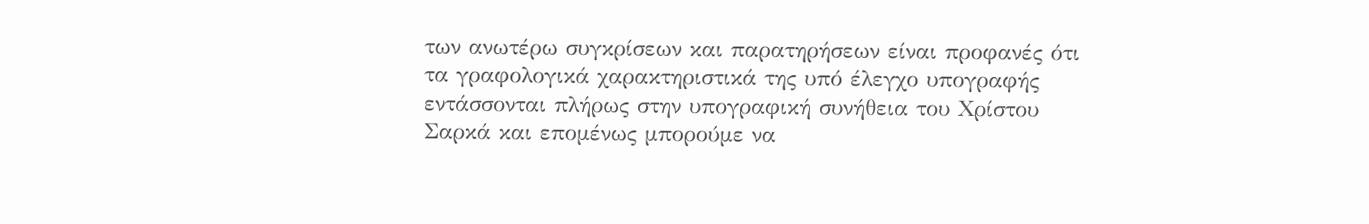των ανωτέρω συγκρίσεων και παρατηρήσεων είναι προφανές ότι τα γραφολογικά χαρακτηριστικά της υπό έλεγχο υπογραφής εντάσσονται πλήρως στην υπογραφική συνήθεια του Χρίστου Σαρκά και επομένως μπορούμε να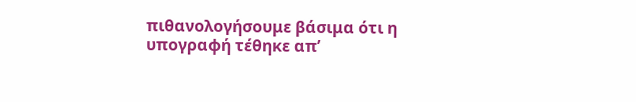πιθανολογήσουμε βάσιμα ότι η υπογραφή τέθηκε απ’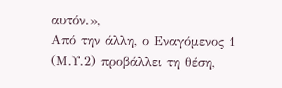αυτόν.»,
Από την άλλη, ο Εναγόμενος 1 (Μ.Υ.2) προβάλλει τη θέση,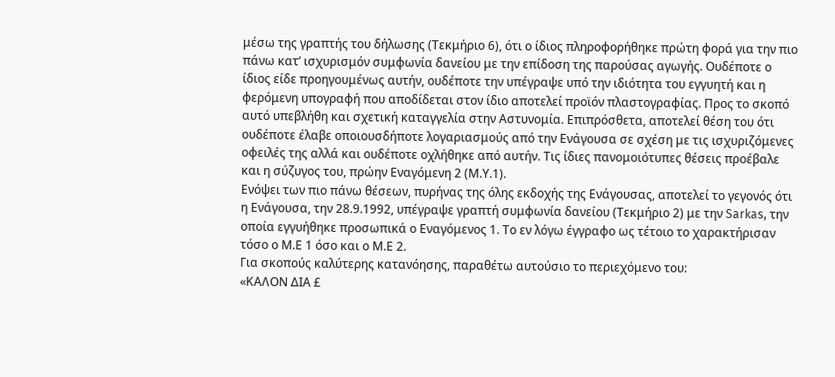μέσω της γραπτής του δήλωσης (Τεκμήριο 6), ότι ο ίδιος πληροφορήθηκε πρώτη φορά για την πιο πάνω κατ’ ισχυρισμόν συμφωνία δανείου με την επίδοση της παρούσας αγωγής. Ουδέποτε ο ίδιος είδε προηγουμένως αυτήν, ουδέποτε την υπέγραψε υπό την ιδιότητα του εγγυητή και η φερόμενη υπογραφή που αποδίδεται στον ίδιο αποτελεί προϊόν πλαστογραφίας. Προς το σκοπό αυτό υπεβλήθη και σχετική καταγγελία στην Αστυνομία. Επιπρόσθετα, αποτελεί θέση του ότι ουδέποτε έλαβε οποιουσδήποτε λογαριασμούς από την Ενάγουσα σε σχέση με τις ισχυριζόμενες οφειλές της αλλά και ουδέποτε οχλήθηκε από αυτήν. Τις ίδιες πανομοιότυπες θέσεις προέβαλε και η σύζυγος του, πρώην Εναγόμενη 2 (Μ.Υ.1).
Ενόψει των πιο πάνω θέσεων, πυρήνας της όλης εκδοχής της Ενάγουσας, αποτελεί το γεγονός ότι η Ενάγουσα, την 28.9.1992, υπέγραψε γραπτή συμφωνία δανείου (Τεκμήριο 2) με την Sarkas, την οποία εγγυήθηκε προσωπικά ο Εναγόμενος 1. Το εν λόγω έγγραφο ως τέτοιο το χαρακτήρισαν τόσο ο Μ.Ε 1 όσο και ο Μ.Ε 2.
Για σκοπούς καλύτερης κατανόησης, παραθέτω αυτούσιο το περιεχόμενο του:
«ΚΑΛΟΝ ΔΙΑ £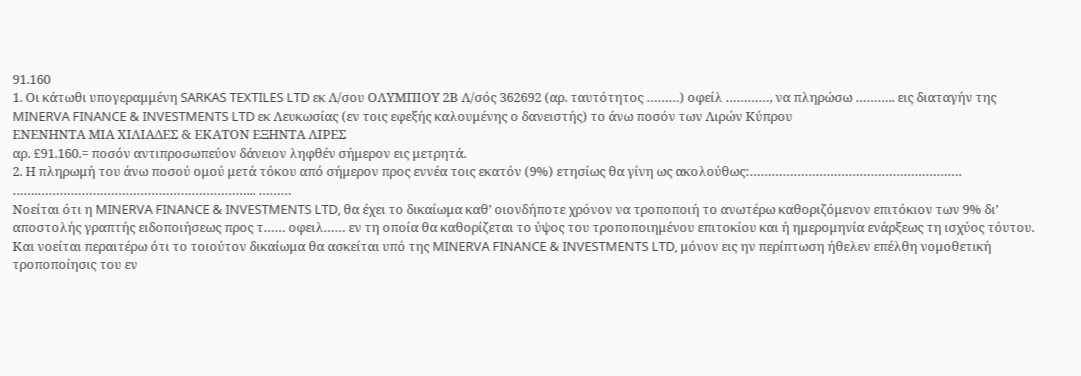91.160
1. Οι κάτωθι υπογεραμμένη SARKAS TEXTILES LTD εκ Λ/σου ΟΛΥΜΠΙΟΥ 2Β Λ/σός 362692 (αρ. ταυτότητος ………) οφείλ …………, να πληρώσω ……….. εις διαταγήν της MINERVA FINANCE & INVESTMENTS LTD εκ Λευκωσίας (εν τοις εφεξής καλουμένης ο δανειστής) το άνω ποσόν των Λιρών Κύπρου
ΕΝΕΝΗΝΤΑ ΜΙΑ ΧΙΛΙΑΔΕΣ & ΕΚΑΤΟΝ ΕΞΗΝΤΑ ΛΙΡΕΣ
αρ. £91.160.= ποσόν αντιπροσωπεύον δάνειον ληφθέν σήμερον εις μετρητά.
2. Η πληρωμή του άνω ποσού ομού μετά τόκου από σήμερον προς εννέα τοις εκατόν (9%) ετησίως θα γίνη ως ακολούθως:………………………………………………….
…….…………………………………………………... ………
Noείται ότι η MINERVA FINANCE & INVESTMENTS LTD, θα έχει το δικαίωμα καθ’ οιονδήποτε χρόνον να τροποποιή το ανωτέρω καθοριζόμενον επιτόκιον των 9% δι’ αποστολής γραπτής ειδοποιήσεως προς τ…… οφειλ…… εν τη οποία θα καθορίζεται το ύψος του τροποποιημένου επιτοκίου και ή ημερομηνία ενάρξεως τη ισχύος τόυτου.
Και νοείται περαιτέρω ότι το τοιούτον δικαίωμα θα ασκείται υπό της MINERVA FINANCE & INVESTMENTS LTD, μόνον εις ην περίπτωση ήθελεν επέλθη νομοθετική τροποποίησις του εν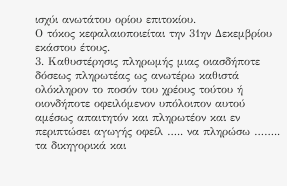ισχύι ανωτάτου ορίου επιτοκίου.
Ο τόκος κεφαλαιοποιείται την 31ην Δεκεμβρίου εκάστου έτους.
3. Καθυστέρησις πληρωμής μιας οιασδήποτε δόσεως πληρωτέας ως ανωτέρω καθιστά ολόκληρον το ποσόν του χρέους τούτου ή οιονδήποτε οφειλόμενον υπόλοιπον αυτού αμέσως απαιτητόν και πληρωτέον και εν περιπτώσει αγωγής οφείλ ….. να πληρώσω …….. τα δικηγορικά και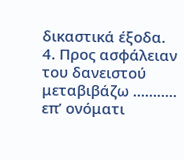δικαστικά έξοδα.
4. Προς ασφάλειαν του δανειστού μεταβιβάζω ……….. επ’ ονόματι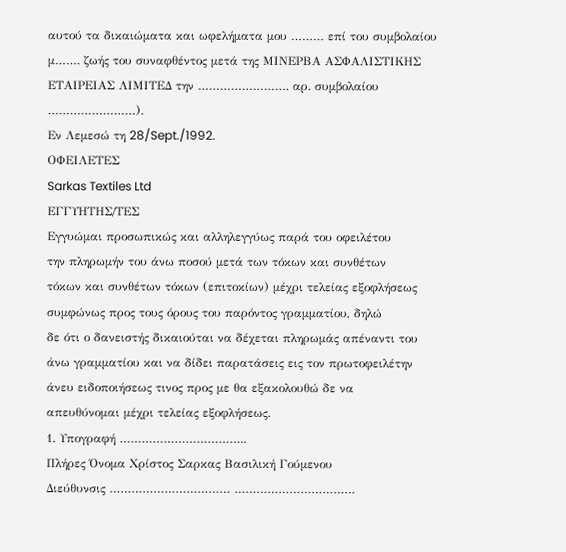αυτού τα δικαιώματα και ωφελήματα μου ……… επί του συμβολαίου μ……. ζωής του συναφθέντος μετά της ΜΙΝΕΡΒΑ ΑΣΦΑΛΙΣΤΙΚΗΣ ΕΤΑΙΡΕΙΑΣ ΛΙΜΙΤΕΔ την ……………………. αρ. συμβολαίου ……………………).
Εν Λεμεσώ τη 28/Sept./1992.
ΟΦΕΙΛΕΤΕΣ
Sarkas Textiles Ltd
EΓΓΥΗΤΗΣ/ΤΕΣ
Εγγυώμαι προσωπικώς και αλληλεγγύως παρά του οφειλέτου
την πληρωμήν του άνω ποσού μετά των τόκων και συνθέτων
τόκων και συνθέτων τόκων (επιτοκίων) μέχρι τελείας εξοφλήσεως
συμφώνως προς τους όρους του παρόντος γραμματίου, δηλώ
δε ότι ο δανειστής δικαιούται να δέχεται πληρωμάς απέναντι του
άνω γραμματίου και να δίδει παρατάσεις εις τον πρωτοφειλέτην
άνευ ειδοποιήσεως τινος προς με θα εξακολουθώ δε να
απευθύνομαι μέχρι τελείας εξοφλήσεως.
1. Υπογραφή ……………………………..
Πλήρες Όνομα Χρίστος Σαρκας Βασιλική Γούμενου
Διεύθυνσις …………………………… ……………………………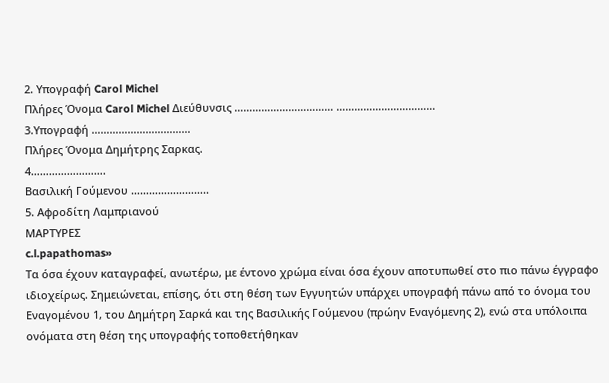2. Υπογραφή Carol Michel
Πλήρες Όνομα Carol Michel Διεύθυνσις …………………………… ……………………………
3.Υπογραφή ……………………………
Πλήρες Όνομα Δημήτρης Σαρκας.
4…………………….
Βασιλική Γούμενου ……………………..
5. Αφροδίτη Λαμπριανού
ΜΑΡΤΥΡΕΣ
c.l.papathomas»
Τα όσα έχουν καταγραφεί, ανωτέρω, με έντονο χρώμα είναι όσα έχουν αποτυπωθεί στο πιο πάνω έγγραφο ιδιοχείρως. Σημειώνεται, επίσης, ότι στη θέση των Εγγυητών υπάρχει υπογραφή πάνω από το όνομα του Εναγομένου 1, του Δημήτρη Σαρκά και της Βασιλικής Γούμενου (πρώην Εναγόμενης 2), ενώ στα υπόλοιπα ονόματα στη θέση της υπογραφής τοποθετήθηκαν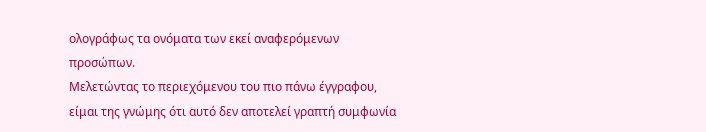ολογράφως τα ονόματα των εκεί αναφερόμενων προσώπων.
Μελετώντας το περιεχόμενου του πιο πάνω έγγραφου, είμαι της γνώμης ότι αυτό δεν αποτελεί γραπτή συμφωνία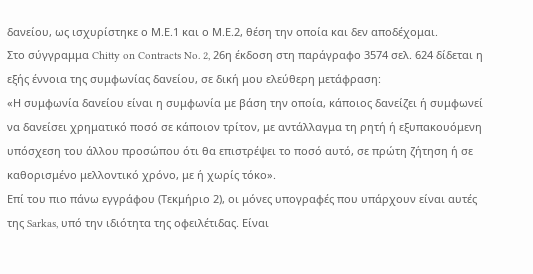δανείου, ως ισχυρίστηκε ο Μ.Ε.1 και ο Μ.Ε.2, θέση την οποία και δεν αποδέχομαι.
Στο σύγγραμμα Chitty on Contracts No. 2, 26η έκδοση στη παράγραφο 3574 σελ. 624 δίδεται η εξής έννοια της συμφωνίας δανείου, σε δική μου ελεύθερη μετάφραση:
«Η συμφωνία δανείου είναι η συμφωνία με βάση την οποία, κάποιος δανείζει ή συμφωνεί να δανείσει χρηματικό ποσό σε κάποιον τρίτον, με αντάλλαγμα τη ρητή ή εξυπακουόμενη υπόσχεση του άλλου προσώπου ότι θα επιστρέψει το ποσό αυτό, σε πρώτη ζήτηση ή σε καθορισμένο μελλοντικό χρόνο, με ή χωρίς τόκο».
Επί του πιο πάνω εγγράφου (Τεκμήριο 2), οι μόνες υπογραφές που υπάρχουν είναι αυτές της Sarkas, υπό την ιδιότητα της οφειλέτιδας. Είναι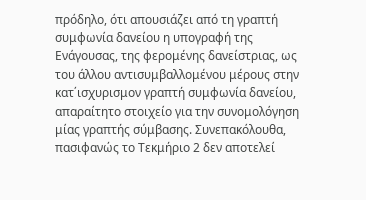πρόδηλο, ότι απουσιάζει από τη γραπτή συμφωνία δανείου η υπογραφή της Ενάγουσας, της φερομένης δανείστριας, ως του άλλου αντισυμβαλλομένου μέρους στην κατ΄ισχυρισμον γραπτή συμφωνία δανείου, απαραίτητο στοιχείο για την συνομολόγηση μίας γραπτής σύμβασης. Συνεπακόλουθα, πασιφανώς το Τεκμήριο 2 δεν αποτελεί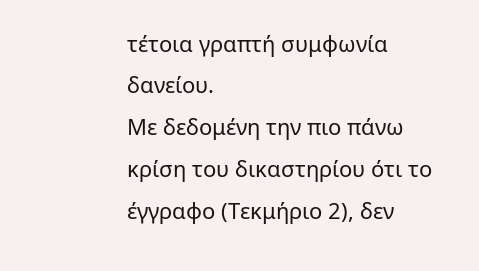τέτοια γραπτή συμφωνία δανείου.
Με δεδομένη την πιο πάνω κρίση του δικαστηρίου ότι το έγγραφο (Τεκμήριο 2), δεν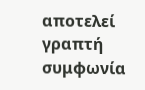αποτελεί γραπτή συμφωνία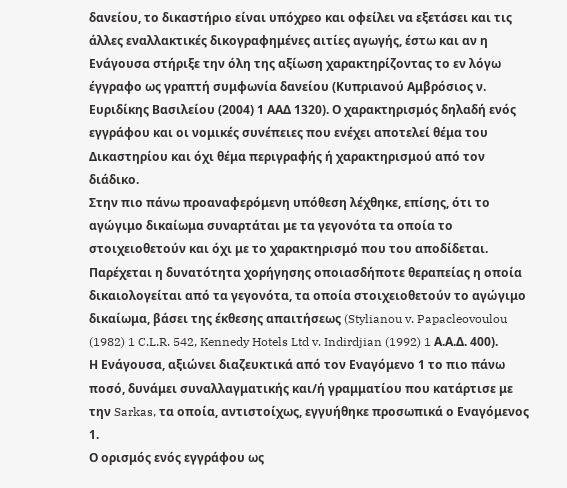δανείου, το δικαστήριο είναι υπόχρεο και οφείλει να εξετάσει και τις άλλες εναλλακτικές δικογραφημένες αιτίες αγωγής, έστω και αν η Ενάγουσα στήριξε την όλη της αξίωση χαρακτηρίζοντας το εν λόγω έγγραφο ως γραπτή συμφωνία δανείου (Κυπριανού Αμβρόσιος ν. Ευριδίκης Βασιλείου (2004) 1 ΑΑΔ 1320). Ο χαρακτηρισμός δηλαδή ενός εγγράφου και οι νομικές συνέπειες που ενέχει αποτελεί θέμα του Δικαστηρίου και όχι θέμα περιγραφής ή χαρακτηρισμού από τον διάδικο.
Στην πιο πάνω προαναφερόμενη υπόθεση λέχθηκε, επίσης, ότι το αγώγιμο δικαίωμα συναρτάται με τα γεγονότα τα οποία το στοιχειοθετούν και όχι με το χαρακτηρισμό που του αποδίδεται. Παρέχεται η δυνατότητα χορήγησης οποιασδήποτε θεραπείας η οποία δικαιολογείται από τα γεγονότα, τα οποία στοιχειοθετούν το αγώγιμο δικαίωμα, βάσει της έκθεσης απαιτήσεως (Stylianou v. Papacleovoulou (1982) 1 C.L.R. 542, Kennedy Hotels Ltd v. Indirdjian (1992) 1 Α.Α.Δ. 400).
Η Ενάγουσα, αξιώνει διαζευκτικά από τον Εναγόμενο 1 το πιο πάνω ποσό, δυνάμει συναλλαγματικής και/ή γραμματίου που κατάρτισε με την Sarkas, τα οποία, αντιστοίχως, εγγυήθηκε προσωπικά ο Εναγόμενος 1.
Ο ορισμός ενός εγγράφου ως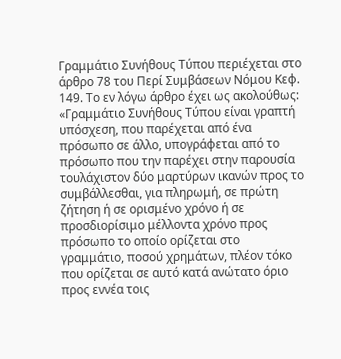Γραμμάτιο Συνήθους Τύπου περιέχεται στο άρθρο 78 του Περί Συμβάσεων Νόμου Κεφ. 149. Το εν λόγω άρθρο έχει ως ακολούθως:
«Γραμμάτιο Συνήθους Τύπου είναι γραπτή υπόσχεση, που παρέχεται από ένα πρόσωπο σε άλλο, υπογράφεται από το πρόσωπο που την παρέχει στην παρουσία τουλάχιστον δύο μαρτύρων ικανών προς το συμβάλλεσθαι, για πληρωμή, σε πρώτη ζήτηση ή σε ορισμένο χρόνο ή σε προσδιορίσιμο μέλλοντα χρόνο προς πρόσωπο το οποίο ορίζεται στο γραμμάτιο, ποσού χρημάτων, πλέον τόκο που ορίζεται σε αυτό κατά ανώτατο όριο προς εννέα τοις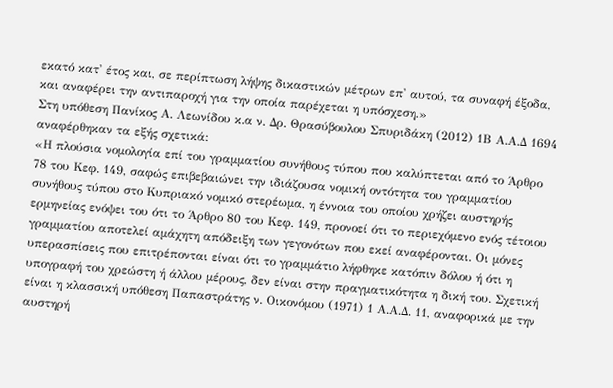εκατό κατ' έτος και, σε περίπτωση λήψης δικαστικών μέτρων επ' αυτού, τα συναφή έξοδα, και αναφέρει την αντιπαροχή για την οποία παρέχεται η υπόσχεση.»
Στη υπόθεση Πανίκος Α. Λεωνίδου κ.α ν. Δρ. Θρασύβουλου Σπυριδάκη (2012) 1Β Α.Α.Δ 1694 αναφέρθηκαν τα εξής σχετικά:
«Η πλούσια νομολογία επί του γραμματίου συνήθους τύπου που καλύπτεται από το Άρθρο 78 του Κεφ. 149, σαφώς επιβεβαιώνει την ιδιάζουσα νομική οντότητα του γραμματίου συνήθους τύπου στο Κυπριακό νομικό στερέωμα, η έννοια του οποίου χρήζει αυστηρής ερμηνείας ενόψει του ότι το Άρθρο 80 του Κεφ. 149, προνοεί ότι το περιεχόμενο ενός τέτοιου γραμματίου αποτελεί αμάχητη απόδειξη των γεγονότων που εκεί αναφέρονται. Οι μόνες υπερασπίσεις που επιτρέπονται είναι ότι το γραμμάτιο λήφθηκε κατόπιν δόλου ή ότι η υπογραφή του χρεώστη ή άλλου μέρους, δεν είναι στην πραγματικότητα η δική του. Σχετική είναι η κλασσική υπόθεση Παπαστράτης ν. Οικονόμου (1971) 1 Α.Α.Δ. 11, αναφορικά με την αυστηρή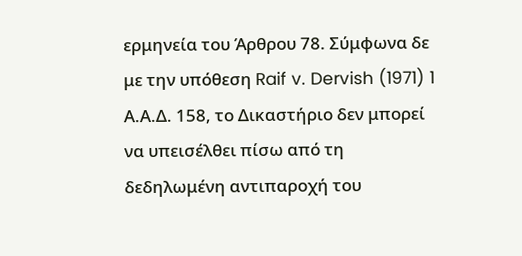ερμηνεία του Άρθρου 78. Σύμφωνα δε με την υπόθεση Raif v. Dervish (1971) 1 Α.Α.Δ. 158, το Δικαστήριο δεν μπορεί να υπεισέλθει πίσω από τη δεδηλωμένη αντιπαροχή του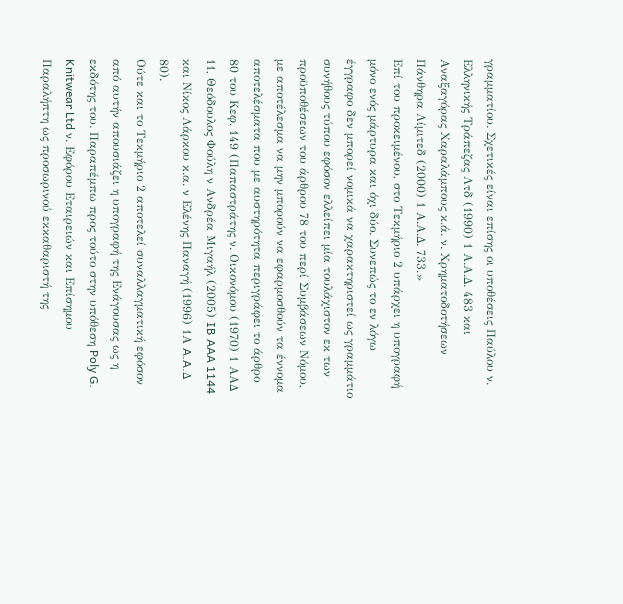γραμματίου. Σχετικές είναι επίσης οι υποθέσεις Παύλου ν. Ελληνικής Τράπεζας Λτδ (1990) 1 Α.Α.Δ. 483 και Αναξαγόρας Χαραλάμπους κ.ά. ν. Χρηματοδοτήσεων Πάνθηρα Λίμιτεδ (2000) 1 Α.Α.Δ. 733.»
Επί του προκειμένου, στο Τεκμήριο 2 υπάρχει η υπογραφή μόνο ενός μάρτυρα και όχι δύο. Συνεπώς το εν λόγω έγγραφο δεν μπορεί νομικά να χαρακτηριστεί ως γραμμάτιο συνήθους τύπου εφόσον ελλείπει μία τουλάχιστον εκ των προϋποθέσεων του άρθρου 78 του περί Συμβάσεων Νόμου, με αποτέλεσμα να μην μπορούν να εφαρμοσθούν τα έννομα αποτελέσματα που με αυστηρότητα περιγράφει το άρθρο 80 του Κεφ. 149 (Παπαστράτης ν. Οικονόμου (1970) 1 AAΔ 11, Θεόδουλος Φούλη ν Ανδρέα Μιγαήλ (2005) IB AAA 1144 και Νίκος Λάρκου κ.α. ν Ελένης Παναγή (1996) 1Α A.A.Δ 80).
Ούτε και το Τεκμήριο 2 αποτελεί συναλλαγματική εφόσον από αυτήν απουσιάζει η υπογραφή της Ενάγουσας ως η εκδότης του. Παραπέμπω προς τούτο στην υπόθεση Poly G. Knitwear Ltd ν. Εφόρου Εταιρειών και Επίσημου Παραλήπτη ως προσωρινού εκκαθαριστή της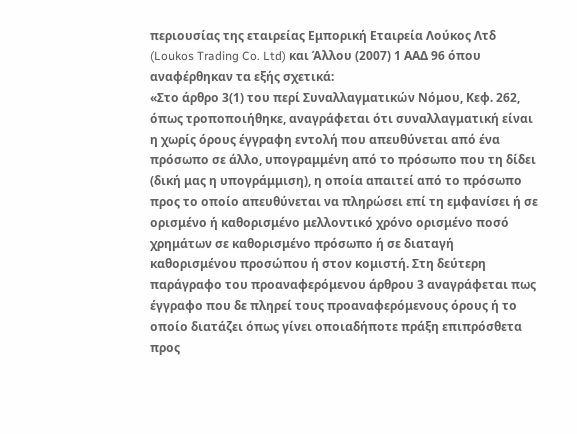περιουσίας της εταιρείας Εμπορική Εταιρεία Λούκος Λτδ (Loukos Trading Co. Ltd) και Άλλου (2007) 1 ΑΑΔ 96 όπου αναφέρθηκαν τα εξής σχετικά:
«Στο άρθρο 3(1) του περί Συναλλαγματικών Νόμου, Κεφ. 262, όπως τροποποιήθηκε, αναγράφεται ότι συναλλαγματική είναι η χωρίς όρους έγγραφη εντολή που απευθύνεται από ένα πρόσωπο σε άλλο, υπογραμμένη από το πρόσωπο που τη δίδει (δική μας η υπογράμμιση), η οποία απαιτεί από το πρόσωπο προς το οποίο απευθύνεται να πληρώσει επί τη εμφανίσει ή σε ορισμένο ή καθορισμένο μελλοντικό χρόνο ορισμένο ποσό χρημάτων σε καθορισμένο πρόσωπο ή σε διαταγή καθορισμένου προσώπου ή στον κομιστή. Στη δεύτερη παράγραφο του προαναφερόμενου άρθρου 3 αναγράφεται πως έγγραφο που δε πληρεί τους προαναφερόμενους όρους ή το οποίο διατάζει όπως γίνει οποιαδήποτε πράξη επιπρόσθετα προς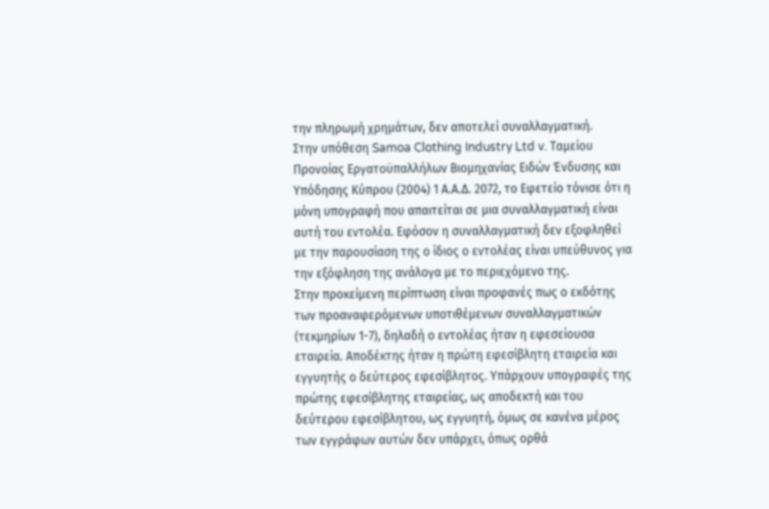την πληρωμή χρημάτων, δεν αποτελεί συναλλαγματική.
Στην υπόθεση Samoa Clothing Industry Ltd v. Ταμείου Προνοίας Εργατοϋπαλλήλων Βιομηχανίας Ειδών Ένδυσης και Υπόδησης Κύπρου (2004) 1 Α.Α.Δ. 2072, το Εφετείο τόνισε ότι η μόνη υπογραφή που απαιτείται σε μια συναλλαγματική είναι αυτή του εντολέα. Εφόσον η συναλλαγματική δεν εξοφληθεί με την παρουσίαση της ο ίδιος ο εντολέας είναι υπεύθυνος για την εξόφληση της ανάλογα με το περιεχόμενο της.
Στην προκείμενη περίπτωση είναι προφανές πως ο εκδότης των προαναφερόμενων υποτιθέμενων συναλλαγματικών (τεκμηρίων 1-7), δηλαδή ο εντολέας ήταν η εφεσείουσα εταιρεία. Αποδέκτης ήταν η πρώτη εφεσίβλητη εταιρεία και εγγυητής ο δεύτερος εφεσίβλητος. Υπάρχουν υπογραφές της πρώτης εφεσίβλητης εταιρείας, ως αποδεκτή και του δεύτερου εφεσίβλητου, ως εγγυητή, όμως σε κανένα μέρος των εγγράφων αυτών δεν υπάρχει, όπως ορθά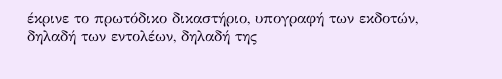έκρινε το πρωτόδικο δικαστήριο, υπογραφή των εκδοτών, δηλαδή των εντολέων, δηλαδή της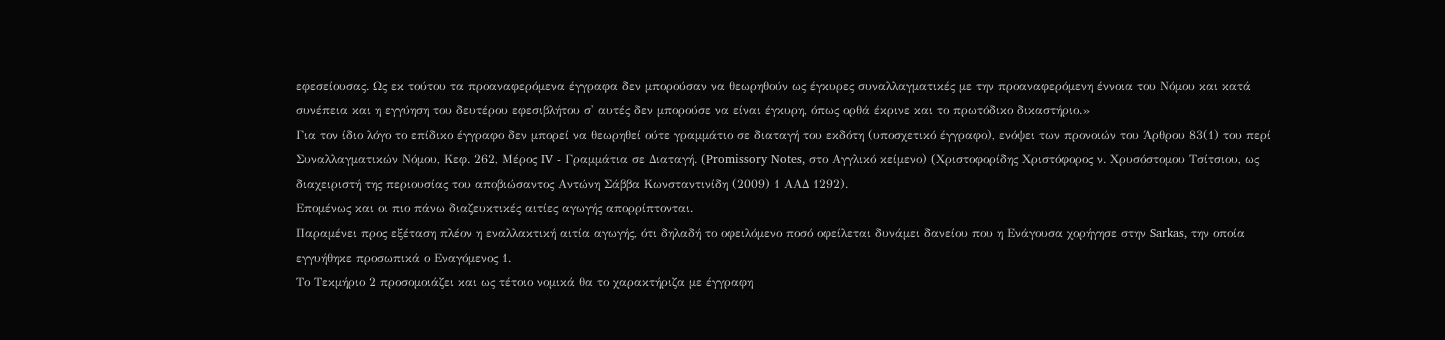εφεσείουσας. Ως εκ τούτου τα προαναφερόμενα έγγραφα δεν μπορούσαν να θεωρηθούν ως έγκυρες συναλλαγματικές με την προαναφερόμενη έννοια του Νόμου και κατά συνέπεια και η εγγύηση του δευτέρου εφεσιβλήτου σ' αυτές δεν μπορούσε να είναι έγκυρη, όπως ορθά έκρινε και το πρωτόδικο δικαστήριο.»
Για τον ίδιο λόγο το επίδικο έγγραφο δεν μπορεί να θεωρηθεί ούτε γραμμάτιο σε διαταγή του εκδότη (υποσχετικό έγγραφο), ενόψει των προνοιών του Άρθρου 83(1) του περί Συναλλαγματικών Νόμου, Κεφ. 262, Μέρος IV - Γραμμάτια σε Διαταγή. (Promissory Notes, στο Αγγλικό κείμενο) (Xριστοφορίδης Xριστόφορος ν. Xρυσόστομου Tσίτσιου, ως διαχειριστή της περιουσίας του αποβιώσαντος Aντώνη Σάββα Kωνσταντινίδη (2009) 1 ΑΑΔ 1292).
Επομένως και οι πιο πάνω διαζευκτικές αιτίες αγωγής απορρίπτονται.
Παραμένει προς εξέταση πλέον η εναλλακτική αιτία αγωγής, ότι δηλαδή το οφειλόμενο ποσό οφείλεται δυνάμει δανείου που η Ενάγουσα χορήγησε στην Sarkas, την οποία εγγυήθηκε προσωπικά ο Εναγόμενος 1.
Το Τεκμήριο 2 προσομοιάζει και ως τέτοιο νομικά θα το χαρακτήριζα με έγγραφη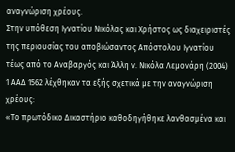αναγνώριση χρέους.
Στην υπόθεση Ιγνατίου Νικόλας και Χρήστος ως διαχειριστές της περιουσίας του αποβιώσαντος Απόστολου Ιγνατίου τέως από το Αναβαργός και Άλλη ν. Νικόλα Λεμονάρη (2004) 1 ΑΑΔ 1562 λέχθηκαν τα εξής σχετικά με την αναγνώριση χρέους:
«Το πρωτόδικο Δικαστήριο καθοδηγήθηκε λανθασμένα και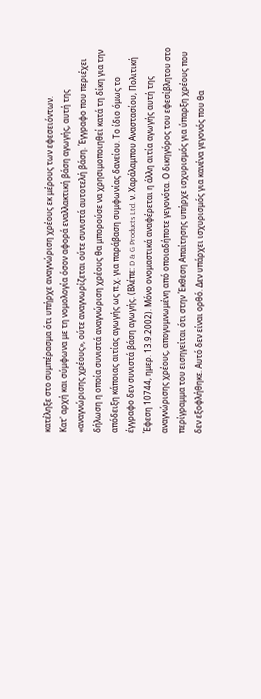κατέληξε στο συμπέρασμα ότι υπήρχε αναγνώριση χρέους εκ μέρους των εφεσειόντων.
Κατ' αρχή και σύμφωνα με τη νομολογία όσον αφορά εναλλακτική βάση αγωγής, αυτή της «αναγνώρισης χρέους», ούτε αναγνωρίζεται ούτε συνιστά αυτοτελή βάση. Έγγραφο που περιέχει δήλωση η οποία συνιστά αναγνώριση χρέους θα μπορούσε να χρησιμοποιηθεί κατά τη δίκη για την απόδειξη κάποιας αιτίας αγωγής ως π.χ. για παράβαση συμφωνίας δανείου. Το ίδιο όμως το έγγραφο δεν συνιστά βάση αγωγής. (Βλέπε: D & G Products Ltd. ν. Χαράλαμπου Αναστασίου, Πολιτική Έφεση 10744, ημερ. 13.9.2002). Μόνο ονομαστικά αναφέρεται η άλλη αιτία αγωγής αυτή της αναγνώρισης χρέους, απογυμνωμένη από οποιαδήποτε γεγονότα. Ο δικηγόρος του εφεσίβλητου στο περίγραμμα του εισηγείται ότι στην Έκθεση Απαίτησης υπήρχε ισχυρισμός για ύπαρξη χρέους που δεν εξοφλήθηκε. Αυτό δεν είναι ορθό. Δεν υπάρχει ισχυρισμός για κανένα γεγονός που θα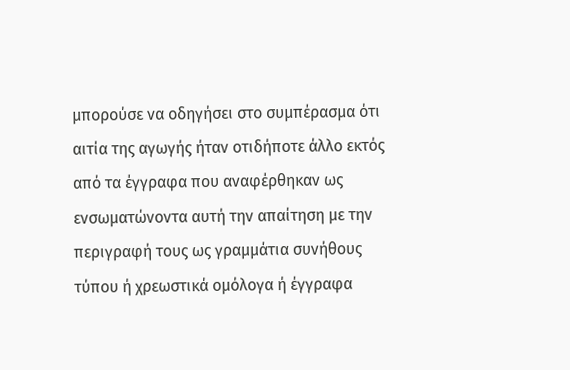μπορούσε να οδηγήσει στο συμπέρασμα ότι αιτία της αγωγής ήταν οτιδήποτε άλλο εκτός από τα έγγραφα που αναφέρθηκαν ως ενσωματώνοντα αυτή την απαίτηση με την περιγραφή τους ως γραμμάτια συνήθους τύπου ή χρεωστικά ομόλογα ή έγγραφα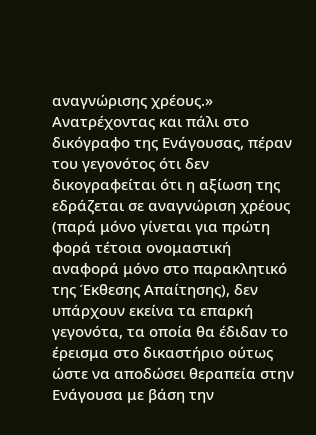αναγνώρισης χρέους.»
Ανατρέχοντας και πάλι στο δικόγραφο της Ενάγουσας, πέραν του γεγονότος ότι δεν δικογραφείται ότι η αξίωση της εδράζεται σε αναγνώριση χρέους (παρά μόνο γίνεται για πρώτη φορά τέτοια ονομαστική αναφορά μόνο στο παρακλητικό της Έκθεσης Απαίτησης), δεν υπάρχουν εκείνα τα επαρκή γεγονότα, τα οποία θα έδιδαν το έρεισμα στο δικαστήριο ούτως ώστε να αποδώσει θεραπεία στην Ενάγουσα με βάση την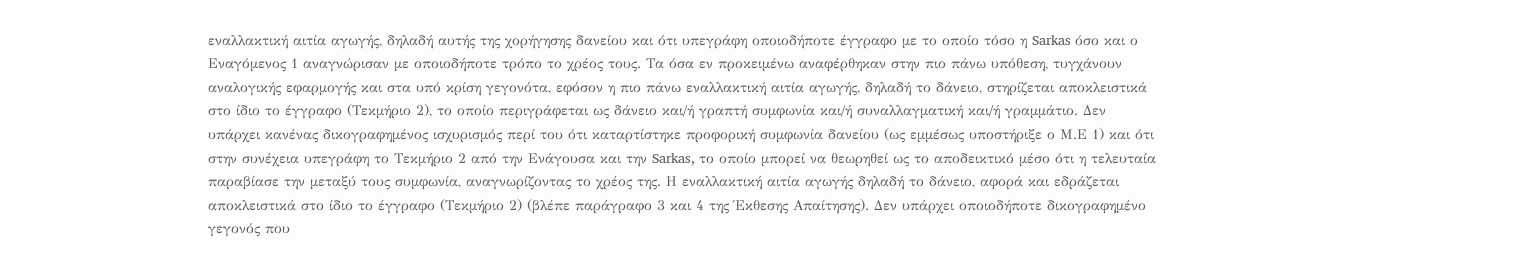εναλλακτική αιτία αγωγής, δηλαδή αυτής της χορήγησης δανείου και ότι υπεγράφη οποιοδήποτε έγγραφο με το οποίο τόσο η Sarkas όσο και ο Εναγόμενος 1 αναγνώρισαν με οποιοδήποτε τρόπο το χρέος τους. Τα όσα εν προκειμένω αναφέρθηκαν στην πιο πάνω υπόθεση, τυγχάνουν αναλογικής εφαρμογής και στα υπό κρίση γεγονότα, εφόσον η πιο πάνω εναλλακτική αιτία αγωγής, δηλαδή το δάνειο, στηρίζεται αποκλειστικά στο ίδιο το έγγραφο (Τεκμήριο 2), το οποίο περιγράφεται ως δάνειο και/ή γραπτή συμφωνία και/ή συναλλαγματική και/ή γραμμάτιο. Δεν υπάρχει κανένας δικογραφημένος ισχυρισμός περί του ότι καταρτίστηκε προφορική συμφωνία δανείου (ως εμμέσως υποστήριξε ο Μ.Ε 1) και ότι στην συνέχεια υπεγράφη το Τεκμήριο 2 από την Ενάγουσα και την Sarkas, το οποίο μπορεί να θεωρηθεί ως το αποδεικτικό μέσο ότι η τελευταία παραβίασε την μεταξύ τους συμφωνία, αναγνωρίζοντας το χρέος της. Η εναλλακτική αιτία αγωγής δηλαδή το δάνειο, αφορά και εδράζεται αποκλειστικά στο ίδιο το έγγραφο (Τεκμήριο 2) (βλέπε παράγραφο 3 και 4 της Έκθεσης Απαίτησης). Δεν υπάρχει οποιοδήποτε δικογραφημένο γεγονός που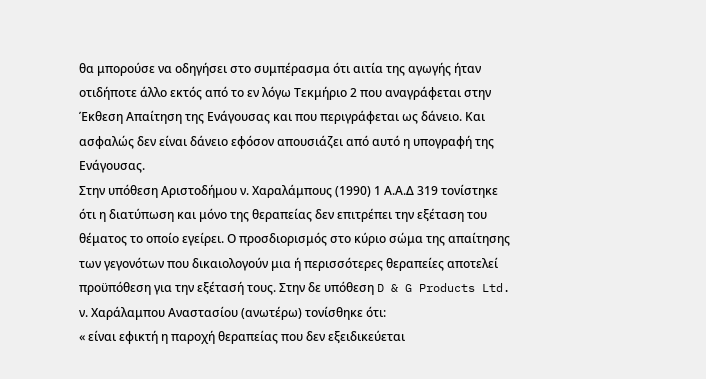θα μπορούσε να οδηγήσει στο συμπέρασμα ότι αιτία της αγωγής ήταν οτιδήποτε άλλο εκτός από το εν λόγω Τεκμήριο 2 που αναγράφεται στην Έκθεση Απαίτηση της Ενάγουσας και που περιγράφεται ως δάνειο. Και ασφαλώς δεν είναι δάνειο εφόσον απουσιάζει από αυτό η υπογραφή της Ενάγουσας.
Στην υπόθεση Αριστοδήμου ν. Χαραλάμπους (1990) 1 Α.Α.Δ 319 τονίστηκε ότι η διατύπωση και μόνο της θεραπείας δεν επιτρέπει την εξέταση του θέματος το οποίο εγείρει. Ο προσδιορισμός στο κύριο σώμα της απαίτησης των γεγονότων που δικαιολογούν μια ή περισσότερες θεραπείες αποτελεί προϋπόθεση για την εξέτασή τους. Στην δε υπόθεση D & G Products Ltd. ν. Χαράλαμπου Αναστασίου (ανωτέρω) τονίσθηκε ότι:
« είναι εφικτή η παροχή θεραπείας που δεν εξειδικεύεται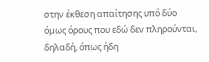στην έκθεση απαίτησης υπό δύο όμως όρους που εδώ δεν πληρούνται, δηλαδή, όπως ήδη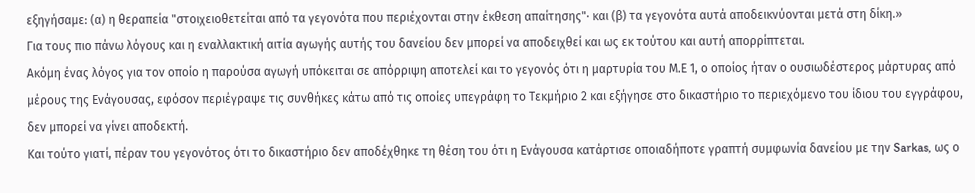εξηγήσαμε: (α) η θεραπεία "στοιχειοθετείται από τα γεγονότα που περιέχονται στην έκθεση απαίτησης"· και (β) τα γεγονότα αυτά αποδεικνύονται μετά στη δίκη.»
Για τους πιο πάνω λόγους και η εναλλακτική αιτία αγωγής αυτής του δανείου δεν μπορεί να αποδειχθεί και ως εκ τούτου και αυτή απορρίπτεται.
Ακόμη ένας λόγος για τον οποίο η παρούσα αγωγή υπόκειται σε απόρριψη αποτελεί και το γεγονός ότι η μαρτυρία του Μ.Ε 1, ο οποίος ήταν ο ουσιωδέστερος μάρτυρας από μέρους της Ενάγουσας, εφόσον περιέγραψε τις συνθήκες κάτω από τις οποίες υπεγράφη το Τεκμήριο 2 και εξήγησε στο δικαστήριο το περιεχόμενο του ίδιου του εγγράφου, δεν μπορεί να γίνει αποδεκτή.
Και τούτο γιατί, πέραν του γεγονότος ότι το δικαστήριο δεν αποδέχθηκε τη θέση του ότι η Ενάγουσα κατάρτισε οποιαδήποτε γραπτή συμφωνία δανείου με την Sarkas, ως ο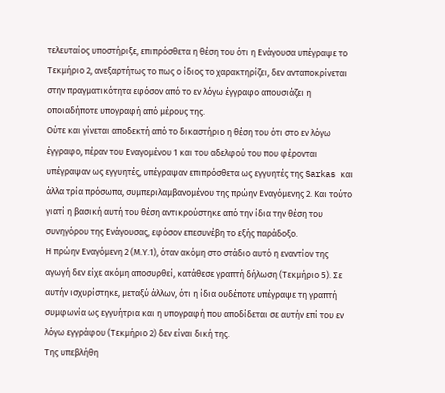τελευταίος υποστήριξε, επιπρόσθετα η θέση του ότι η Ενάγουσα υπέγραψε το Τεκμήριο 2, ανεξαρτήτως το πως ο ίδιος το χαρακτηρίζει, δεν ανταποκρίνεται στην πραγματικότητα εφόσον από το εν λόγω έγγραφο απουσιάζει η οποιαδήποτε υπογραφή από μέρους της.
Ούτε και γίνεται αποδεκτή από το δικαστήριο η θέση του ότι στο εν λόγω έγγραφο, πέραν του Εναγομένου 1 και του αδελφού του που φέρονται υπέγραψαν ως εγγυητές, υπέγραψαν επιπρόσθετα ως εγγυητές της Sarkas και άλλα τρία πρόσωπα, συμπεριλαμβανομένου της πρώην Εναγόμενης 2. Και τούτο γιατί η βασική αυτή του θέση αντικρούστηκε από την ίδια την θέση του συνηγόρου της Ενάγουσας, εφόσον επεσυνέβη το εξής παράδοξο.
Η πρώην Εναγόμενη 2 (Μ.Υ.1), όταν ακόμη στο στάδιο αυτό η εναντίον της αγωγή δεν είχε ακόμη αποσυρθεί, κατάθεσε γραπτή δήλωση (Τεκμήριο 5). Σε αυτήν ισχυρίστηκε, μεταξύ άλλων, ότι η ίδια ουδέποτε υπέγραψε τη γραπτή συμφωνία ως εγγυήτρια και η υπογραφή που αποδίδεται σε αυτήν επί του εν λόγω εγγράφου (Τεκμήριο 2) δεν είναι δική της.
Της υπεβλήθη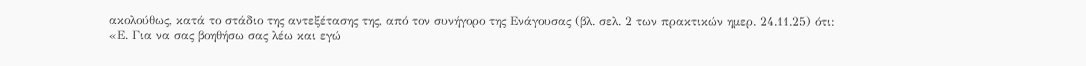ακολούθως, κατά το στάδιο της αντεξέτασης της, από τον συνήγορο της Ενάγουσας (βλ. σελ. 2 των πρακτικών ημερ. 24.11.25) ότι:
«Ε. Για να σας βοηθήσω σας λέω και εγώ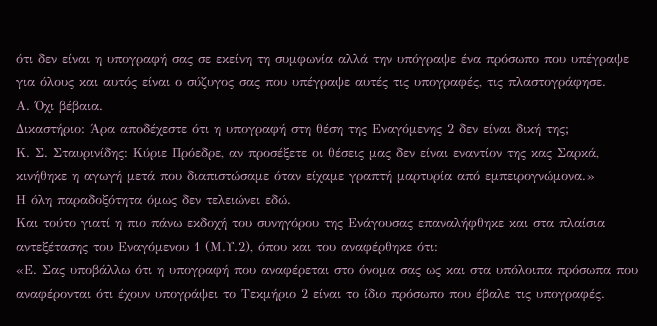ότι δεν είναι η υπογραφή σας σε εκείνη τη συμφωνία αλλά την υπόγραψε ένα πρόσωπο που υπέγραψε για όλους και αυτός είναι ο σύζυγος σας που υπέγραψε αυτές τις υπογραφές, τις πλαστογράφησε.
Α. Όχι βέβαια.
Δικαστήριο: Άρα αποδέχεστε ότι η υπογραφή στη θέση της Εναγόμενης 2 δεν είναι δική της;
Κ. Σ. Σταυρινίδης: Kύριε Πρόεδρε, αν προσέξετε οι θέσεις μας δεν είναι εναντίον της κας Σαρκά, κινήθηκε η αγωγή μετά που διαπιστώσαμε όταν είχαμε γραπτή μαρτυρία από εμπειρογνώμονα.»
Η όλη παραδοξότητα όμως δεν τελειώνει εδώ.
Και τούτο γιατί η πιο πάνω εκδοχή του συνηγόρου της Ενάγουσας επαναλήφθηκε και στα πλαίσια αντεξέτασης του Εναγόμενου 1 (Μ.Υ.2), όπου και του αναφέρθηκε ότι:
«Ε. Σας υποβάλλω ότι η υπογραφή που αναφέρεται στο όνομα σας ως και στα υπόλοιπα πρόσωπα που αναφέρονται ότι έχουν υπογράψει το Τεκμήριο 2 είναι το ίδιο πρόσωπο που έβαλε τις υπογραφές.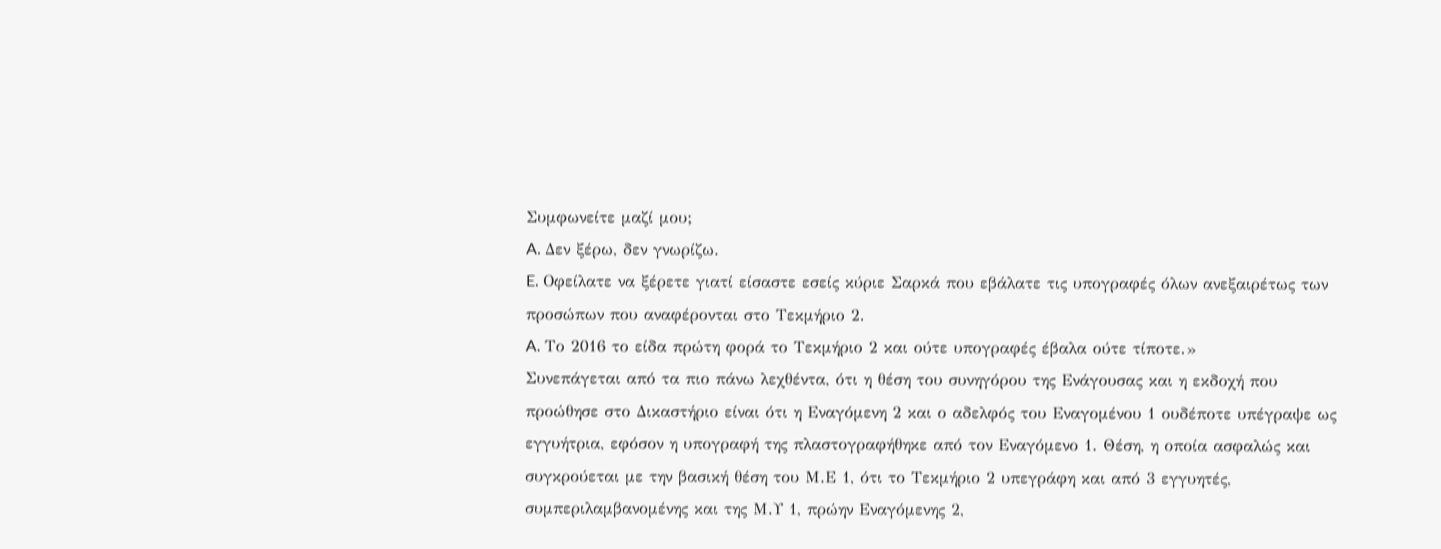Συμφωνείτε μαζί μου;
A. Δεν ξέρω, δεν γνωρίζω.
E. Οφείλατε να ξέρετε γιατί είσαστε εσείς κύριε Σαρκά που εβάλατε τις υπογραφές όλων ανεξαιρέτως των προσώπων που αναφέρονται στο Τεκμήριο 2.
A. Το 2016 το είδα πρώτη φορά το Τεκμήριο 2 και ούτε υπογραφές έβαλα ούτε τίποτε.»
Συνεπάγεται από τα πιο πάνω λεχθέντα, ότι η θέση του συνηγόρου της Ενάγουσας και η εκδοχή που προώθησε στο Δικαστήριο είναι ότι η Εναγόμενη 2 και ο αδελφός του Εναγομένου 1 ουδέποτε υπέγραψε ως εγγυήτρια, εφόσον η υπογραφή της πλαστογραφήθηκε από τον Εναγόμενο 1. Θέση, η οποία ασφαλώς και συγκρούεται με την βασική θέση του Μ.Ε 1, ότι το Τεκμήριο 2 υπεγράφη και από 3 εγγυητές, συμπεριλαμβανομένης και της Μ.Υ 1, πρώην Εναγόμενης 2,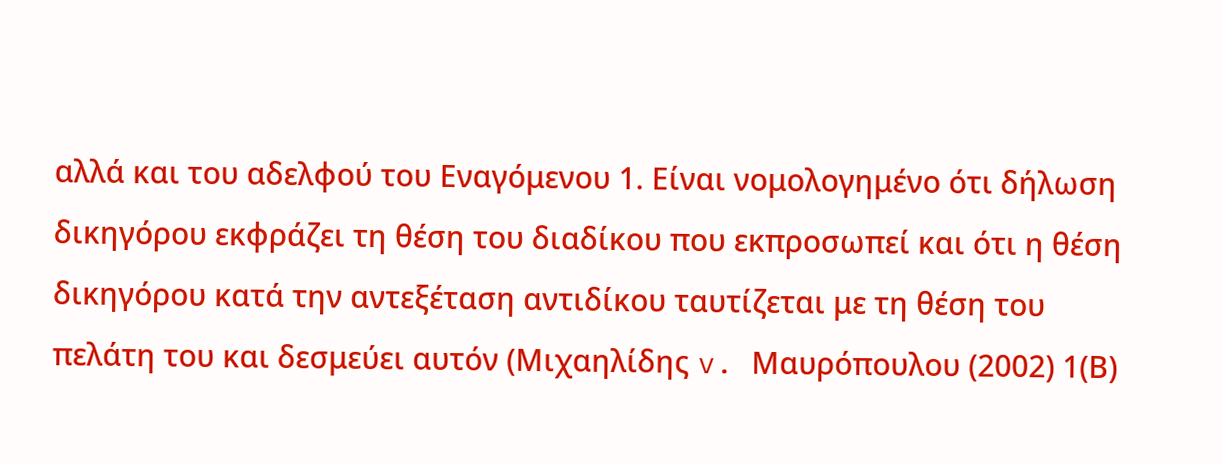αλλά και του αδελφού του Εναγόμενου 1. Είναι νομολογημένο ότι δήλωση δικηγόρου εκφράζει τη θέση του διαδίκου που εκπροσωπεί και ότι η θέση δικηγόρου κατά την αντεξέταση αντιδίκου ταυτίζεται με τη θέση του πελάτη του και δεσμεύει αυτόν (Μιχαηλίδης v. Μαυρόπουλου (2002) 1(Β)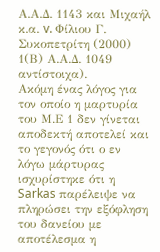Α.Α.Δ. 1143 και Μιχαήλ κ.α. v. Φίλιου Γ. Συκοπετρίτη (2000) 1(Β) Α.Α.Δ. 1049 αντίστοιχα).
Ακόμη ένας λόγος για τον οποίο η μαρτυρία του Μ.Ε 1 δεν γίνεται αποδεκτή αποτελεί και το γεγονός ότι ο εν λόγω μάρτυρας ισχυρίστηκε ότι η Sarkas παρέλειψε να πληρώσει την εξόφληση του δανείου με αποτέλεσμα η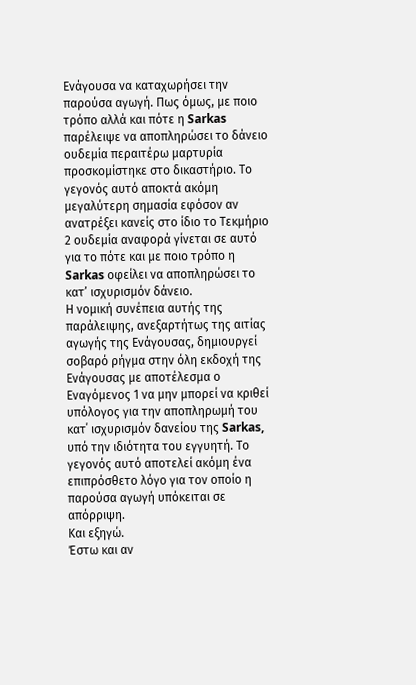Ενάγουσα να καταχωρήσει την παρούσα αγωγή. Πως όμως, με ποιο τρόπο αλλά και πότε η Sarkas παρέλειψε να αποπληρώσει το δάνειο ουδεμία περαιτέρω μαρτυρία προσκομίστηκε στο δικαστήριο. Το γεγονός αυτό αποκτά ακόμη μεγαλύτερη σημασία εφόσον αν ανατρέξει κανείς στο ίδιο το Τεκμήριο 2 ουδεμία αναφορά γίνεται σε αυτό για το πότε και με ποιο τρόπο η Sarkas οφείλει να αποπληρώσει το κατ’ ισχυρισμόν δάνειο.
Η νομική συνέπεια αυτής της παράλειψης, ανεξαρτήτως της αιτίας αγωγής της Ενάγουσας, δημιουργεί σοβαρό ρήγμα στην όλη εκδοχή της Ενάγουσας με αποτέλεσμα ο Εναγόμενος 1 να μην μπορεί να κριθεί υπόλογος για την αποπληρωμή του κατ΄ ισχυρισμόν δανείου της Sarkas, υπό την ιδιότητα του εγγυητή. Το γεγονός αυτό αποτελεί ακόμη ένα επιπρόσθετο λόγο για τον οποίο η παρούσα αγωγή υπόκειται σε απόρριψη.
Και εξηγώ.
Έστω και αν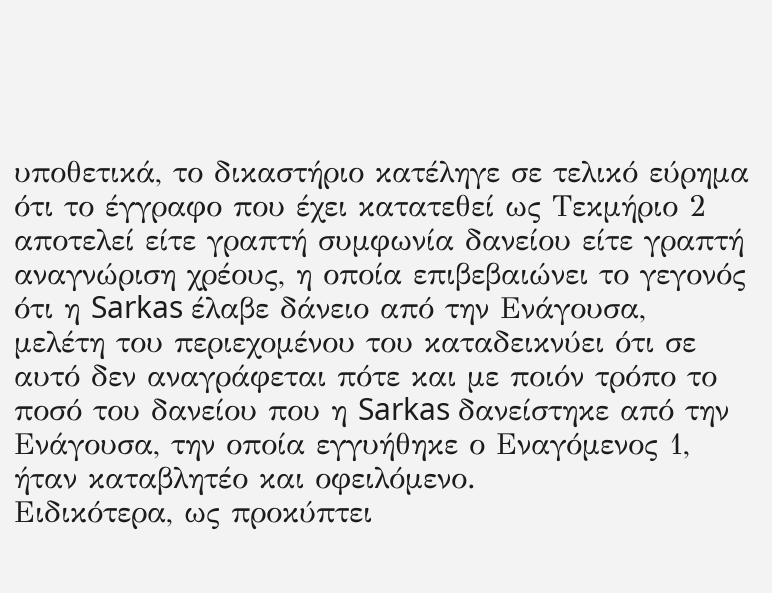υποθετικά, το δικαστήριο κατέληγε σε τελικό εύρημα ότι το έγγραφο που έχει κατατεθεί ως Τεκμήριο 2 αποτελεί είτε γραπτή συμφωνία δανείου είτε γραπτή αναγνώριση χρέους, η οποία επιβεβαιώνει το γεγονός ότι η Sarkas έλαβε δάνειο από την Ενάγουσα, μελέτη του περιεχομένου του καταδεικνύει ότι σε αυτό δεν αναγράφεται πότε και με ποιόν τρόπο το ποσό του δανείου που η Sarkas δανείστηκε από την Ενάγουσα, την οποία εγγυήθηκε ο Εναγόμενος 1, ήταν καταβλητέο και οφειλόμενο.
Ειδικότερα, ως προκύπτει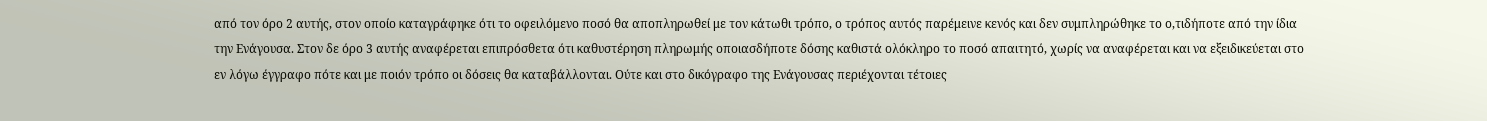από τον όρο 2 αυτής, στον οποίο καταγράφηκε ότι το οφειλόμενο ποσό θα αποπληρωθεί με τον κάτωθι τρόπο, ο τρόπος αυτός παρέμεινε κενός και δεν συμπληρώθηκε το ο,τιδήποτε από την ίδια την Ενάγουσα. Στον δε όρο 3 αυτής αναφέρεται επιπρόσθετα ότι καθυστέρηση πληρωμής οποιασδήποτε δόσης καθιστά ολόκληρο το ποσό απαιτητό, χωρίς να αναφέρεται και να εξειδικεύεται στο εν λόγω έγγραφο πότε και με ποιόν τρόπο οι δόσεις θα καταβάλλονται. Ούτε και στο δικόγραφο της Ενάγουσας περιέχονται τέτοιες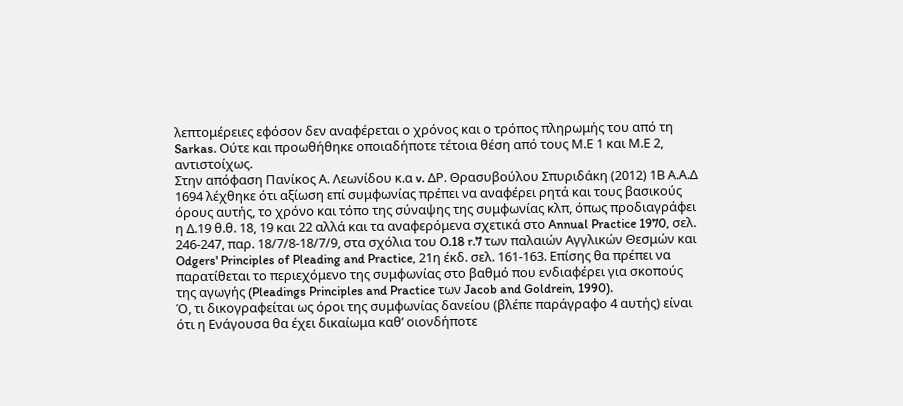λεπτομέρειες εφόσον δεν αναφέρεται ο χρόνος και ο τρόπος πληρωμής του από τη Sarkas. Ούτε και προωθήθηκε οποιαδήποτε τέτοια θέση από τους Μ.Ε 1 και Μ.Ε 2, αντιστοίχως.
Στην απόφαση Πανίκος Α. Λεωνίδου κ.α v. ΔΡ. Θρασυβούλου Σπυριδάκη (2012) 1Β Α.Α.Δ 1694 λέχθηκε ότι αξίωση επί συμφωνίας πρέπει να αναφέρει ρητά και τους βασικούς όρους αυτής, το χρόνο και τόπο της σύναψης της συμφωνίας κλπ, όπως προδιαγράφει η Δ.19 θ.θ. 18, 19 και 22 αλλά και τα αναφερόμενα σχετικά στο Annual Practice 1970, σελ. 246-247, παρ. 18/7/8-18/7/9, στα σχόλια του O.18 r.7 των παλαιών Αγγλικών Θεσμών και Odgers' Principles of Pleading and Practice, 21η έκδ. σελ. 161-163. Επίσης θα πρέπει να παρατίθεται το περιεχόμενο της συμφωνίας στο βαθμό που ενδιαφέρει για σκοπούς της αγωγής (Pleadings Principles and Practice των Jacob and Goldrein, 1990).
Ό, τι δικογραφείται ως όροι της συμφωνίας δανείου (βλέπε παράγραφο 4 αυτής) είναι ότι η Ενάγουσα θα έχει δικαίωμα καθ’ οιονδήποτε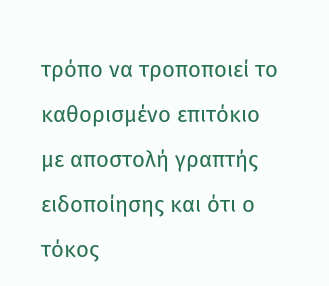τρόπο να τροποποιεί το καθορισμένο επιτόκιο με αποστολή γραπτής ειδοποίησης και ότι ο τόκος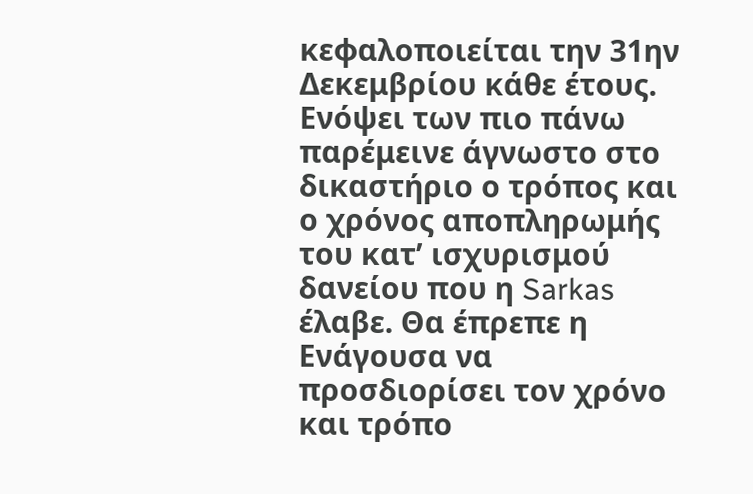κεφαλοποιείται την 31ην Δεκεμβρίου κάθε έτους.
Ενόψει των πιο πάνω παρέμεινε άγνωστο στο δικαστήριο ο τρόπος και ο χρόνος αποπληρωμής του κατ’ ισχυρισμού δανείου που η Sarkas έλαβε. Θα έπρεπε η Ενάγουσα να προσδιορίσει τον χρόνο και τρόπο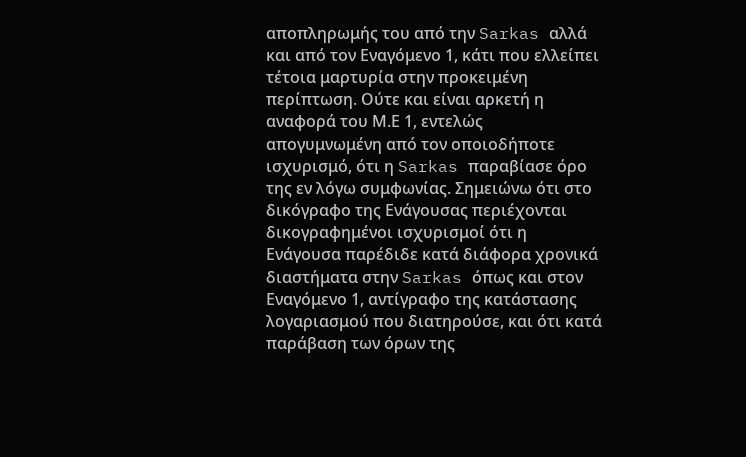αποπληρωμής του από την Sarkas αλλά και από τον Εναγόμενο 1, κάτι που ελλείπει τέτοια μαρτυρία στην προκειμένη περίπτωση. Ούτε και είναι αρκετή η αναφορά του Μ.Ε 1, εντελώς απογυμνωμένη από τον οποιοδήποτε ισχυρισμό, ότι η Sarkas παραβίασε όρο της εν λόγω συμφωνίας. Σημειώνω ότι στο δικόγραφο της Ενάγουσας περιέχονται δικογραφημένοι ισχυρισμοί ότι η Ενάγουσα παρέδιδε κατά διάφορα χρονικά διαστήματα στην Sarkas όπως και στον Εναγόμενο 1, αντίγραφο της κατάστασης λογαριασμού που διατηρούσε, και ότι κατά παράβαση των όρων της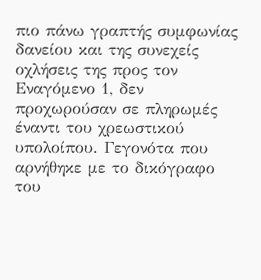πιο πάνω γραπτής συμφωνίας δανείου και της συνεχείς οχλήσεις της προς τον Εναγόμενο 1, δεν προχωρούσαν σε πληρωμές έναντι του χρεωστικού υπολοίπου. Γεγονότα που αρνήθηκε με το δικόγραφο του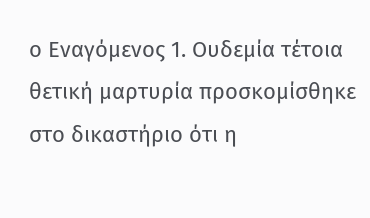ο Εναγόμενος 1. Ουδεμία τέτοια θετική μαρτυρία προσκομίσθηκε στο δικαστήριο ότι η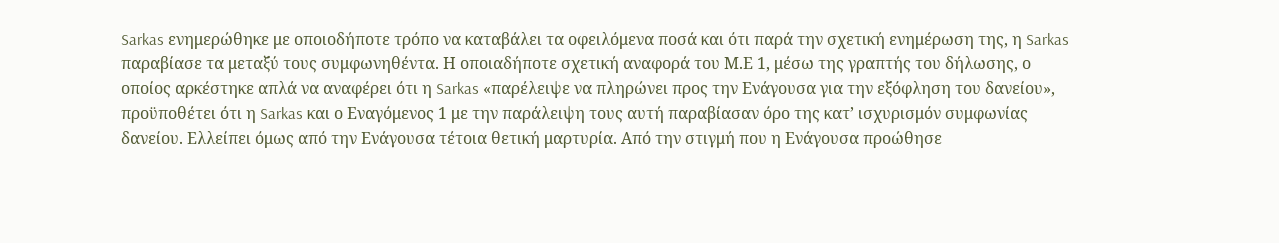Sarkas ενημερώθηκε με οποιοδήποτε τρόπο να καταβάλει τα οφειλόμενα ποσά και ότι παρά την σχετική ενημέρωση της, η Sarkas παραβίασε τα μεταξύ τους συμφωνηθέντα. Η οποιαδήποτε σχετική αναφορά του Μ.Ε 1, μέσω της γραπτής του δήλωσης, ο οποίος αρκέστηκε απλά να αναφέρει ότι η Sarkas «παρέλειψε να πληρώνει προς την Ενάγουσα για την εξόφληση του δανείου», προϋποθέτει ότι η Sarkas και ο Εναγόμενος 1 με την παράλειψη τους αυτή παραβίασαν όρο της κατ’ ισχυρισμόν συμφωνίας δανείου. Ελλείπει όμως από την Ενάγουσα τέτοια θετική μαρτυρία. Από την στιγμή που η Ενάγουσα προώθησε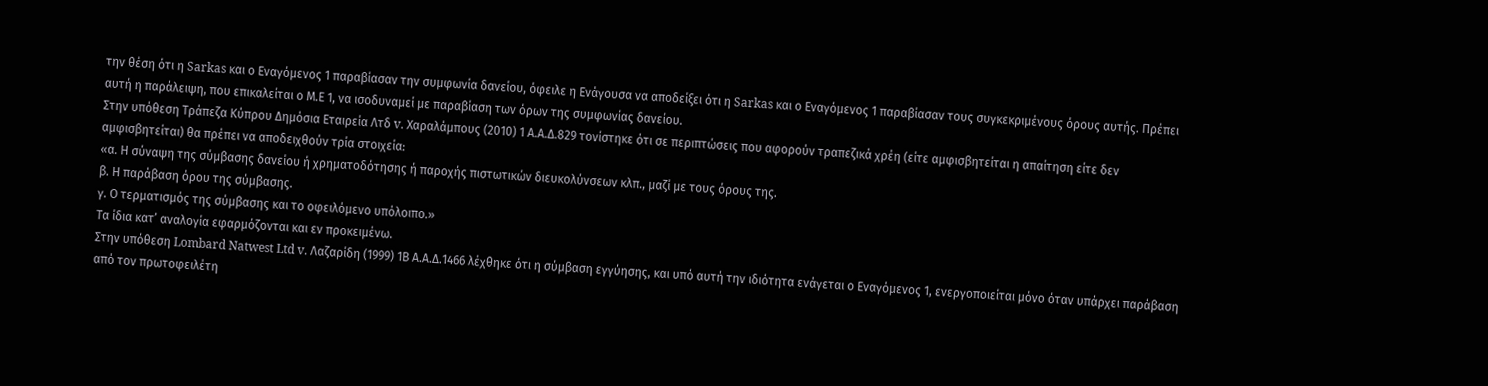την θέση ότι η Sarkas και ο Εναγόμενος 1 παραβίασαν την συμφωνία δανείου, όφειλε η Ενάγουσα να αποδείξει ότι η Sarkas και ο Εναγόμενος 1 παραβίασαν τους συγκεκριμένους όρους αυτής. Πρέπει αυτή η παράλειψη, που επικαλείται ο Μ.Ε 1, να ισοδυναμεί με παραβίαση των όρων της συμφωνίας δανείου.
Στην υπόθεση Τράπεζα Κύπρου Δημόσια Εταιρεία Λτδ v. Χαραλάμπους (2010) 1 Α.Α.Δ.829 τονίστηκε ότι σε περιπτώσεις που αφορούν τραπεζικά χρέη (είτε αμφισβητείται η απαίτηση είτε δεν αμφισβητείται) θα πρέπει να αποδειχθούν τρία στοιχεία:
«α. Η σύναψη της σύμβασης δανείου ή χρηματοδότησης ή παροχής πιστωτικών διευκολύνσεων κλπ., μαζί με τους όρους της.
β. Η παράβαση όρου της σύμβασης.
γ. Ο τερματισμός της σύμβασης και το οφειλόμενο υπόλοιπο.»
Τα ίδια κατ’ αναλογία εφαρμόζονται και εν προκειμένω.
Στην υπόθεση Lombard Natwest Ltd v. Λαζαρίδη (1999) 1Β Α.Α.Δ.1466 λέχθηκε ότι η σύμβαση εγγύησης, και υπό αυτή την ιδιότητα ενάγεται ο Εναγόμενος 1, ενεργοποιείται μόνο όταν υπάρχει παράβαση από τον πρωτοφειλέτη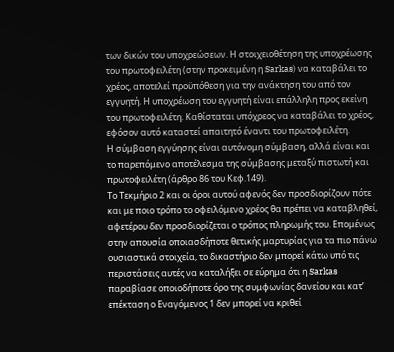των δικών του υποχρεώσεων. Η στοιχειοθέτηση της υποχρέωσης του πρωτοφειλέτη (στην προκειμένη η Sarkas) να καταβάλει το χρέος, αποτελεί προϋπόθεση για την ανάκτηση του από τον εγγυητή. Η υποχρέωση του εγγυητή είναι επάλληλη προς εκείνη του πρωτοφειλέτη. Καθίσταται υπόχρεος να καταβάλει το χρέος, εφόσον αυτό καταστεί απαιτητό έναντι του πρωτοφειλέτη.
Η σύμβαση εγγύησης είναι αυτόνομη σύμβαση, αλλά είναι και το παρεπόμενο αποτέλεσμα της σύμβασης μεταξύ πιστωτή και πρωτοφειλέτη (άρθρο 86 του Κεφ.149).
Το Τεκμήριο 2 και οι όροι αυτού αφενός δεν προσδιορίζουν πότε και με ποιο τρόπο το οφειλόμενο χρέος θα πρέπει να καταβληθεί, αφετέρου δεν προσδιορίζεται ο τρόπος πληρωμής του. Επομένως στην απουσία οποιασδήποτε θετικής μαρτυρίας για τα πιο πάνω ουσιαστικά στοιχεία, το δικαστήριο δεν μπορεί κάτω υπό τις περιστάσεις αυτές να καταλήξει σε εύρημα ότι η Sarkas παραβίασε οποιοδήποτε όρο της συμφωνίας δανείου και κατ’ επέκταση ο Εναγόμενος 1 δεν μπορεί να κριθεί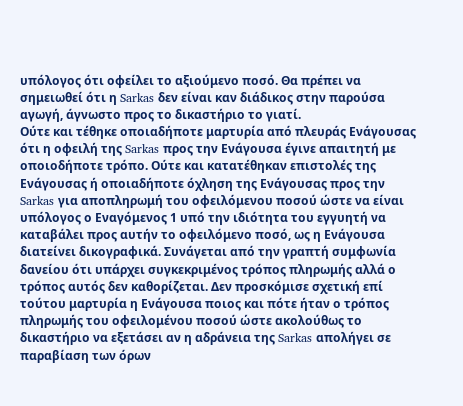υπόλογος ότι οφείλει το αξιούμενο ποσό. Θα πρέπει να σημειωθεί ότι η Sarkas δεν είναι καν διάδικος στην παρούσα αγωγή, άγνωστο προς το δικαστήριο το γιατί.
Ούτε και τέθηκε οποιαδήποτε μαρτυρία από πλευράς Ενάγουσας ότι η οφειλή της Sarkas προς την Ενάγουσα έγινε απαιτητή με οποιοδήποτε τρόπο. Ούτε και κατατέθηκαν επιστολές της Ενάγουσας ή οποιαδήποτε όχληση της Ενάγουσας προς την Sarkas για αποπληρωμή του οφειλόμενου ποσού ώστε να είναι υπόλογος ο Εναγόμενος 1 υπό την ιδιότητα του εγγυητή να καταβάλει προς αυτήν το οφειλόμενο ποσό, ως η Ενάγουσα διατείνει δικογραφικά. Συνάγεται από την γραπτή συμφωνία δανείου ότι υπάρχει συγκεκριμένος τρόπος πληρωμής αλλά ο τρόπος αυτός δεν καθορίζεται. Δεν προσκόμισε σχετική επί τούτου μαρτυρία η Ενάγουσα ποιος και πότε ήταν ο τρόπος πληρωμής του οφειλομένου ποσού ώστε ακολούθως το δικαστήριο να εξετάσει αν η αδράνεια της Sarkas απολήγει σε παραβίαση των όρων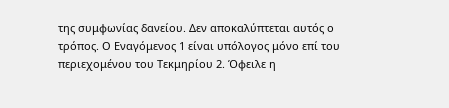της συμφωνίας δανείου. Δεν αποκαλύπτεται αυτός ο τρόπος. Ο Εναγόμενος 1 είναι υπόλογος μόνο επί του περιεχομένου του Τεκμηρίου 2. Όφειλε η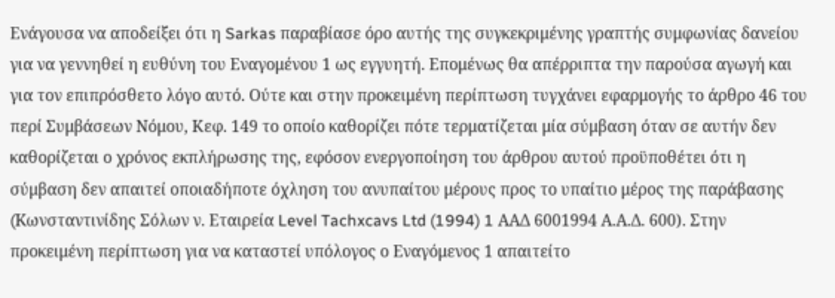Ενάγουσα να αποδείξει ότι η Sarkas παραβίασε όρο αυτής της συγκεκριμένης γραπτής συμφωνίας δανείου για να γεννηθεί η ευθύνη του Εναγομένου 1 ως εγγυητή. Επομένως θα απέρριπτα την παρούσα αγωγή και για τον επιπρόσθετο λόγο αυτό. Ούτε και στην προκειμένη περίπτωση τυγχάνει εφαρμογής το άρθρο 46 του περί Συμβάσεων Νόμου, Κεφ. 149 το οποίο καθορίζει πότε τερματίζεται μία σύμβαση όταν σε αυτήν δεν καθορίζεται ο χρόνος εκπλήρωσης της, εφόσον ενεργοποίηση του άρθρου αυτού προϋποθέτει ότι η σύμβαση δεν απαιτεί οποιαδήποτε όχληση του ανυπαίτου μέρους προς το υπαίτιο μέρος της παράβασης (Kωνσταντινίδης Σόλων ν. Eταιρεία Level Tachxcavs Ltd (1994) 1 ΑΑΔ 6001994 Α.Α.Δ. 600). Στην προκειμένη περίπτωση για να καταστεί υπόλογος ο Εναγόμενος 1 απαιτείτο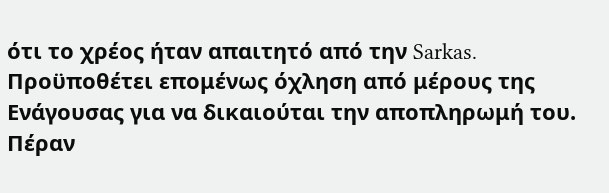ότι το χρέος ήταν απαιτητό από την Sarkas. Προϋποθέτει επομένως όχληση από μέρους της Ενάγουσας για να δικαιούται την αποπληρωμή του.
Πέραν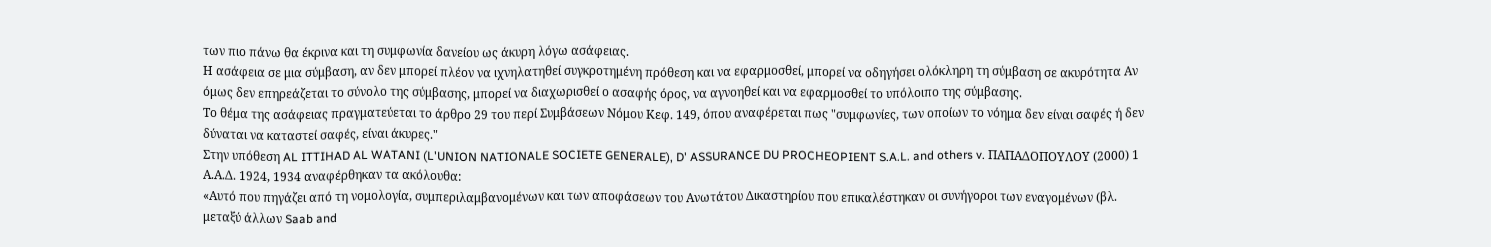των πιο πάνω θα έκρινα και τη συμφωνία δανείου ως άκυρη λόγω ασάφειας.
Η ασάφεια σε μια σύμβαση, αν δεν μπορεί πλέον να ιχνηλατηθεί συγκροτημένη πρόθεση και να εφαρμοσθεί, μπορεί να οδηγήσει ολόκληρη τη σύμβαση σε ακυρότητα Αν όμως δεν επηρεάζεται το σύνολο της σύμβασης, μπορεί να διαχωρισθεί ο ασαφής όρος, να αγνοηθεί και να εφαρμοσθεί το υπόλοιπο της σύμβασης.
Το θέμα της ασάφειας πραγματεύεται το άρθρο 29 του περί Συμβάσεων Νόμου Κεφ. 149, όπου αναφέρεται πως "συμφωνίες, των οποίων το νόημα δεν είναι σαφές ή δεν δύναται να καταστεί σαφές, είναι άκυρες."
Στην υπόθεση AL ITTIHAD AL WATANI (L'UNION NATIONALE SOCIETE GENERALE), D' ASSURANCE DU PROCHEOPIENT S.A.L. and others v. ΠΑΠΑΔΟΠΟΥΛΟΥ (2000) 1 Α.Α.Δ. 1924, 1934 αναφέρθηκαν τα ακόλουθα:
«Αυτό που πηγάζει από τη νομολογία, συμπεριλαμβανομένων και των αποφάσεων του Ανωτάτου Δικαστηρίου που επικαλέστηκαν οι συνήγοροι των εναγομένων (βλ. μεταξύ άλλων Saab and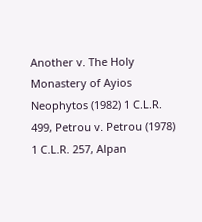Another v. The Holy Monastery of Ayios Neophytos (1982) 1 C.L.R. 499, Petrou v. Petrou (1978) 1 C.L.R. 257, Alpan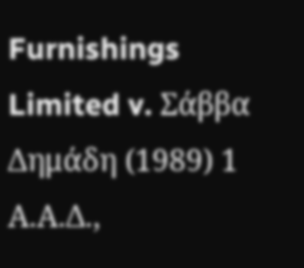Furnishings Limited v. Σάββα Δημάδη (1989) 1 Α.Α.Δ.,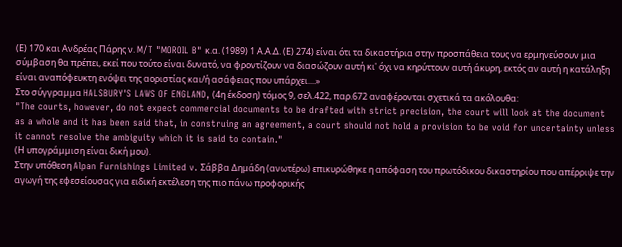(Ε) 170 και Ανδρέας Πάρης ν. M/T "MOROIL B" κ.α. (1989) 1 Α.Α.Δ. (Ε) 274) είναι ότι τα δικαστήρια στην προσπάθεια τους να ερμηνεύσουν μια σύμβαση θα πρέπει, εκεί που τούτο είναι δυνατό, να φροντίζουν να διασώζουν αυτή κι' όχι να κηρύττουν αυτή άκυρη, εκτός αν αυτή η κατάληξη είναι αναπόφευκτη ενόψει της αοριστίας και/ή ασάφειας που υπάρχει....»
Στο σύγγραμμα HALSBURY'S LAWS OF ENGLAND, (4η έκδοση) τόμος 9, σελ.422, παρ.672 αναφέρονται σχετικά τα ακόλουθα:
"The courts, however, do not expect commercial documents to be drafted with strict precision, the court will look at the document as a whole and it has been said that, in construing an agreement, a court should not hold a provision to be void for uncertainty unless it cannot resolve the ambiguity which it is said to contain."
(Η υπογράμμιση είναι δική μου).
Στην υπόθεση Alpan Furnishings Limited v. Σάββα Δημάδη (ανωτέρω) επικυρώθηκε η απόφαση του πρωτόδικου δικαστηρίου που απέρριψε την αγωγή της εφεσείουσας για ειδική εκτέλεση της πιο πάνω προφορικής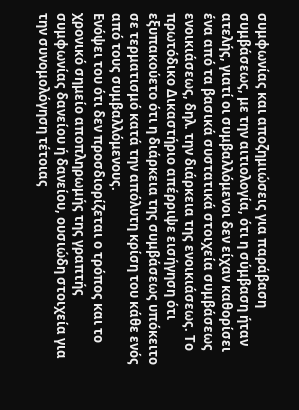συμφωνίας και αποζημιώσεις για παράβαση συμβάσεως, με την αιτιολογία, ότι η σύμβαση ήταν ατελής, γιατί οι συμβαλλόμενοι δεν είχαν καθορίσει ένα από τα βασικά συστατικά στοιχεία συμβάσεως ενοικιάσεως, δηλ. την διάρκεια της ενοικιάσεως. Το πρωτόδικο Δικαστήριο απέρριψε εισήγηση ότι εξυπακούετο ότι η διάρκεια της συμβάσεως υπόκειτο σε τερματισμό κατά την απόλυτη κρίση του κάθε ενός από τους συμβαλλόμενους.
Ενόψει του ότι δεν προσδιορίζεται ο τρόπος και το χρονικό σημείο αποπληρωμής της γραπτής συμφωνίας δανείου ή δανείου, ουσιώδη στοιχεία για την συνομολόγηση τέτοιας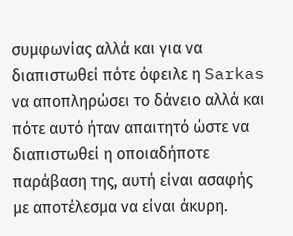συμφωνίας αλλά και για να διαπιστωθεί πότε όφειλε η Sarkas να αποπληρώσει το δάνειο αλλά και πότε αυτό ήταν απαιτητό ώστε να διαπιστωθεί η οποιαδήποτε παράβαση της, αυτή είναι ασαφής με αποτέλεσμα να είναι άκυρη.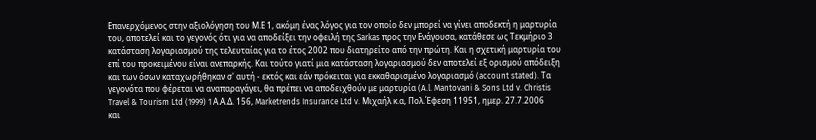Επανερχόμενος στην αξιολόγηση του Μ.Ε 1, ακόμη ένας λόγος για τον οποίο δεν μπορεί να γίνει αποδεκτή η μαρτυρία του, αποτελεί και το γεγονός ότι για να αποδείξει την οφειλή της Sarkas προς την Ενάγουσα, κατάθεσε ως Τεκμήριο 3 κατάσταση λογαριασμού της τελευταίας για το έτος 2002 που διατηρείτο από την πρώτη. Kαι η σχετική μαρτυρία του επί του προκειμένου είναι ανεπαρκής. Και τούτο γιατί μια κατάσταση λογαριασμού δεν αποτελεί εξ ορισμού απόδειξη και των όσων καταχωρήθηκαν σ' αυτή - εκτός και εάν πρόκειται για εκκαθαρισμένο λογαριασμό (account stated). Τα γεγονότα που φέρεται να αναπαραγάγει, θα πρέπει να αποδειχθούν με μαρτυρία (A.l. Mantovani & Sons Ltd v. Christis Travel & Tourism Ltd (1999) 1 Α.Α.Δ. 156, Marketrends Insurance Ltd v. Μιχαήλ κ.α, Πολ.Έφεση 11951, ημερ. 27.7.2006 και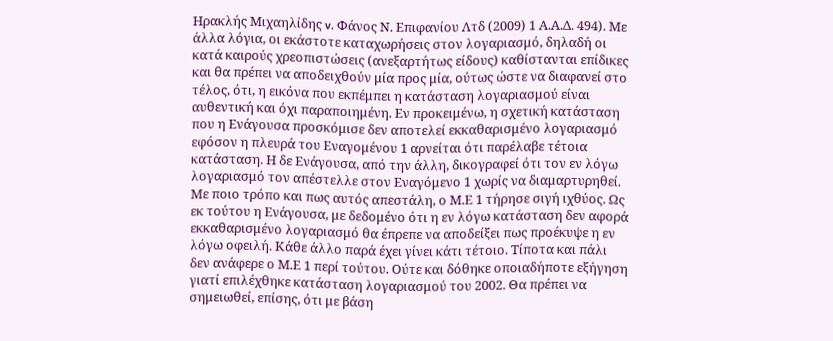Ηρακλής Μιχαηλίδης v. Φάνος Ν. Επιφανίου Λτδ (2009) 1 Α.Α.Δ. 494). Με άλλα λόγια, οι εκάστοτε καταχωρήσεις στον λογαριασμό, δηλαδή οι κατά καιρούς χρεοπιστώσεις (ανεξαρτήτως είδους) καθίστανται επίδικες και θα πρέπει να αποδειχθούν μία προς μία, ούτως ώστε να διαφανεί στο τέλος, ότι, η εικόνα που εκπέμπει η κατάσταση λογαριασμού είναι αυθεντική και όχι παραποιημένη. Εν προκειμένω, η σχετική κατάσταση που η Ενάγουσα προσκόμισε δεν αποτελεί εκκαθαρισμένο λογαριασμό εφόσον η πλευρά του Εναγομένου 1 αρνείται ότι παρέλαβε τέτοια κατάσταση. Η δε Ενάγουσα, από την άλλη, δικογραφεί ότι τον εν λόγω λογαριασμό τον απέστελλε στον Εναγόμενο 1 χωρίς να διαμαρτυρηθεί. Με ποιο τρόπο και πως αυτός απεστάλη, ο Μ.Ε 1 τήρησε σιγή ιχθύος. Ως εκ τούτου η Ενάγουσα, με δεδομένο ότι η εν λόγω κατάσταση δεν αφορά εκκαθαρισμένο λογαριασμό θα έπρεπε να αποδείξει πως προέκυψε η εν λόγω οφειλή. Κάθε άλλο παρά έχει γίνει κάτι τέτοιο. Τίποτα και πάλι δεν ανάφερε ο Μ.Ε 1 περί τούτου. Ούτε και δόθηκε οποιαδήποτε εξήγηση γιατί επιλέχθηκε κατάσταση λογαριασμού του 2002. Θα πρέπει να σημειωθεί, επίσης, ότι με βάση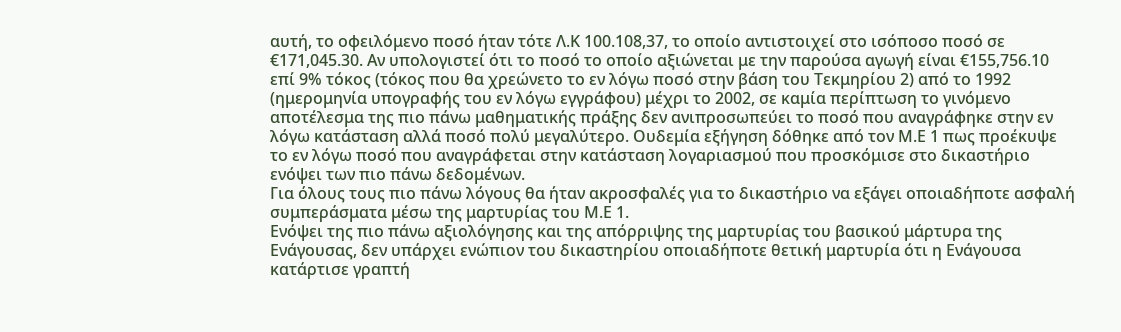αυτή, το οφειλόμενο ποσό ήταν τότε Λ.Κ 100.108,37, το οποίο αντιστοιχεί στο ισόποσο ποσό σε €171,045.30. Αν υπολογιστεί ότι το ποσό το οποίο αξιώνεται με την παρούσα αγωγή είναι €155,756.10 επί 9% τόκος (τόκος που θα χρεώνετο το εν λόγω ποσό στην βάση του Τεκμηρίου 2) από το 1992 (ημερομηνία υπογραφής του εν λόγω εγγράφου) μέχρι το 2002, σε καμία περίπτωση το γινόμενο αποτέλεσμα της πιο πάνω μαθηματικής πράξης δεν ανιπροσωπεύει το ποσό που αναγράφηκε στην εν λόγω κατάσταση αλλά ποσό πολύ μεγαλύτερο. Ουδεμία εξήγηση δόθηκε από τον Μ.Ε 1 πως προέκυψε το εν λόγω ποσό που αναγράφεται στην κατάσταση λογαριασμού που προσκόμισε στο δικαστήριο ενόψει των πιο πάνω δεδομένων.
Για όλους τους πιο πάνω λόγους θα ήταν ακροσφαλές για το δικαστήριο να εξάγει οποιαδήποτε ασφαλή συμπεράσματα μέσω της μαρτυρίας του Μ.Ε 1.
Ενόψει της πιο πάνω αξιολόγησης και της απόρριψης της μαρτυρίας του βασικού μάρτυρα της Ενάγουσας, δεν υπάρχει ενώπιον του δικαστηρίου οποιαδήποτε θετική μαρτυρία ότι η Ενάγουσα κατάρτισε γραπτή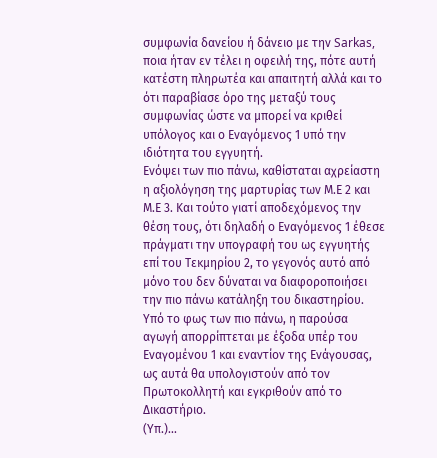συμφωνία δανείου ή δάνειο με την Sarkas, ποια ήταν εν τέλει η οφειλή της, πότε αυτή κατέστη πληρωτέα και απαιτητή αλλά και το ότι παραβίασε όρο της μεταξύ τους συμφωνίας ώστε να μπορεί να κριθεί υπόλογος και ο Εναγόμενος 1 υπό την ιδιότητα του εγγυητή.
Ενόψει των πιο πάνω, καθίσταται αχρείαστη η αξιολόγηση της μαρτυρίας των Μ.Ε 2 και Μ.Ε 3. Και τούτο γιατί αποδεχόμενος την θέση τους, ότι δηλαδή ο Εναγόμενος 1 έθεσε πράγματι την υπογραφή του ως εγγυητής επί του Τεκμηρίου 2, το γεγονός αυτό από μόνο του δεν δύναται να διαφοροποιήσει την πιο πάνω κατάληξη του δικαστηρίου.
Υπό το φως των πιο πάνω, η παρούσα αγωγή απορρίπτεται με έξοδα υπέρ του Εναγομένου 1 και εναντίον της Ενάγουσας, ως αυτά θα υπολογιστούν από τον Πρωτοκολλητή και εγκριθούν από το Δικαστήριο.
(Υπ.)...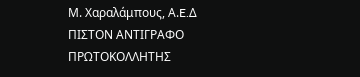Μ. Χαραλάμπους, Α.E.Δ
ΠΙΣΤΟΝ ΑΝΤΙΓΡΑΦΟ
ΠΡΩΤΟΚΟΛΛΗΤΗΣ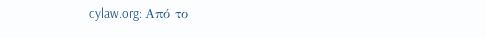cylaw.org: Από το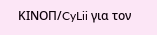ΚΙΝOΠ/CyLii για τον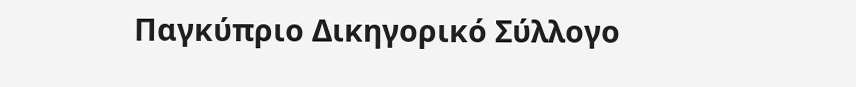Παγκύπριο Δικηγορικό Σύλλογο